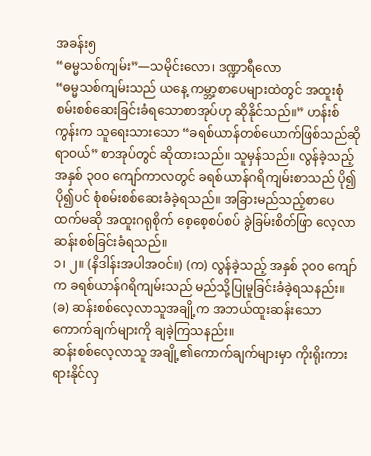အခန်း၅
“ဓမ္မသစ်ကျမ်း”—သမိုင်းလော၊ ဒဏ္ဍာရီလော
“ဓမ္မသစ်ကျမ်းသည် ယနေ့ ကမ္ဘာ့စာပေများထဲတွင် အထူးစုံစမ်းစစ်ဆေးခြင်းခံရသောစာအုပ်ဟု ဆိုနိုင်သည်။” ဟန်းစ် ကွန်းက သူရေးသားသော “ခရစ်ယာန်တစ်ယောက်ဖြစ်သည်ဆိုရာဝယ်” စာအုပ်တွင် ဆိုထားသည်။ သူမှန်သည်။ လွန်ခဲ့သည့် အနှစ် ၃၀၀ ကျော်ကာလတွင် ခရစ်ယာန်ဂရိကျမ်းစာသည် ပို၍ပို၍ပင် စုံစမ်းစစ်ဆေးခံခဲ့ရသည်။ အခြားမည်သည့်စာပေထက်မဆို အထူးဂရုစိုက် စေ့စေ့စပ်စပ် ခွဲခြမ်းစိတ်ဖြာ လေ့လာဆန်းစစ်ခြင်းခံရသည်။
၁၊ ၂။ (နိဒါန်းအပါအဝင်။) (က) လွန်ခဲ့သည့် အနှစ် ၃၀၀ ကျော်က ခရစ်ယာန်ဂရိကျမ်းသည် မည်သို့ပြုမူခြင်းခံခဲ့ရသနည်း။ (ခ) ဆန်းစစ်လေ့လာသူအချို့က အဘယ်ထူးဆန်းသော ကောက်ချက်များကို ချခဲ့ကြသနည်း။
ဆန်းစစ်လေ့လာသူ အချို့၏ကောက်ချက်များမှာ ကိုးရိုးကားရားနိုင်လှ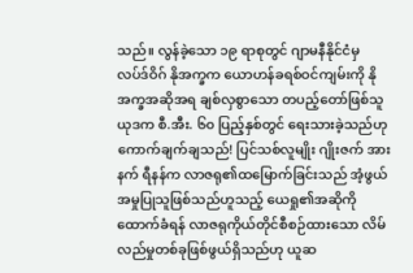သည်။ လွန်ခဲ့သော ၁၉ ရာစုတွင် ဂျာမနီနိုင်ငံမှ လပ်ဒ်ဝိဂ် နိုအက္ခက ယောဟန်ခရစ်ဝင်ကျမ်းကို နိုအက္ခအဆိုအရ ချစ်လှစွာသော တပည့်တော်ဖြစ်သူယုဒက စီ.အီး. ၆၀ ပြည့်နှစ်တွင် ရေးသားခဲ့သည်ဟု ကောက်ချက်ချသည်! ပြင်သစ်လူမျိုး ဂျိုးဇက် အားနက် ရီနန်က လာဇရု၏ထမြောက်ခြင်းသည် အံ့ဖွယ်အမှုပြုသူဖြစ်သည်ဟူသည့် ယေရှု၏အဆိုကိုထောက်ခံရန် လာဇရုကိုယ်တိုင်စီစဉ်ထားသော လိမ်လည်မှုတစ်ခုဖြစ်ဖွယ်ရှိသည်ဟု ယူဆ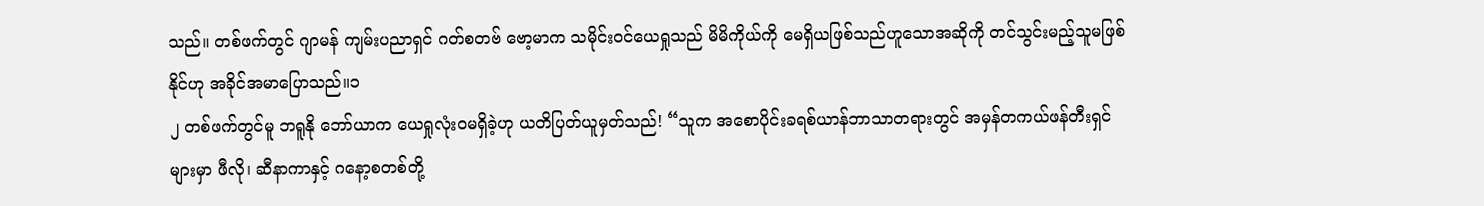သည်။ တစ်ဖက်တွင် ဂျာမန် ကျမ်းပညာရှင် ဂတ်စတဗ် ဗော့မာက သမိုင်းဝင်ယေရှုသည် မိမိကိုယ်ကို မေရှိယဖြစ်သည်ဟူသောအဆိုကို တင်သွင်းမည့်သူမဖြစ်နိုင်ဟု အခိုင်အမာပြောသည်။၁
၂ တစ်ဖက်တွင်မူ ဘရူနို ဘော်ယာက ယေရှုလုံးဝမရှိခဲ့ဟု ယတိပြတ်ယူမှတ်သည်! “သူက အစောပိုင်းခရစ်ယာန်ဘာသာတရားတွင် အမှန်တကယ်ဖန်တီးရှင်များမှာ ဖီလို၊ ဆီနာကာနှင့် ဂနော့စတစ်တို့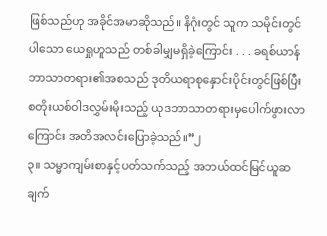ဖြစ်သည်ဟု အခိုင်အမာဆိုသည်။ နိဂုံးတွင် သူက သမိုင်းတွင်ပါသော ယေရှုဟူသည် တစ်ခါမျှမရှိခဲ့ကြောင်း . . . ခရစ်ယာန်ဘာသာတရား၏အစသည် ဒုတိယရာစုနှောင်းပိုင်းတွင်ဖြစ်ပြီး စတိုးယစ်ဝါဒလွှမ်းမိုးသည့် ယုဒဘာသာတရားမှပေါက်ဖွားလာကြောင်း အတိအလင်းပြောခဲ့သည်။”၂
၃။ သမ္မာကျမ်းစာနှင့်ပတ်သက်သည့် အဘယ်ထင်မြင်ယူဆချက်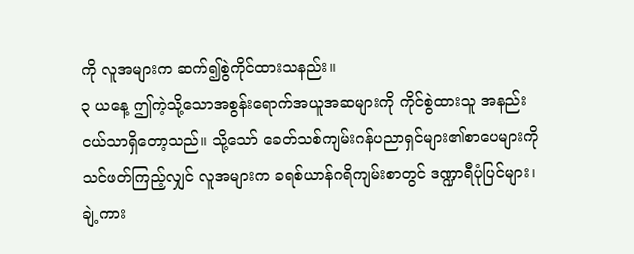ကို လူအများက ဆက်၍စွဲကိုင်ထားသနည်း။
၃ ယနေ့ ဤကဲ့သို့သောအစွန်းရောက်အယူအဆများကို ကိုင်စွဲထားသူ အနည်းငယ်သာရှိတော့သည်။ သို့သော် ခေတ်သစ်ကျမ်းဂန်ပညာရှင်များ၏စာပေများကို သင်ဖတ်ကြည့်လျှင် လူအများက ခရစ်ယာန်ဂရိကျမ်းစာတွင် ဒဏ္ဍာရီပုံပြင်များ၊ ချဲ့ကား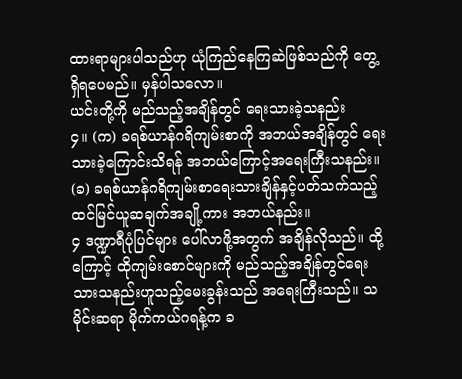ထားရာများပါသည်ဟု ယုံကြည်နေကြဆဲဖြစ်သည်ကို တွေ့ရှိရပေမည်။ မှန်ပါသလော။
ယင်းတို့ကို မည်သည့်အချိန်တွင် ရေးသားခဲ့သနည်း
၄။ (က) ခရစ်ယာန်ဂရိကျမ်းစာကို အဘယ်အချိန်တွင် ရေးသားခဲ့ကြောင်းသိရန် အဘယ်ကြောင့်အရေးကြီးသနည်း။ (ခ) ခရစ်ယာန်ဂရိကျမ်းစာရေးသားချိန်နှင့်ပတ်သက်သည့် ထင်မြင်ယူဆချက်အချို့ကား အဘယ်နည်း။
၄ ဒဏ္ဍာရီပုံပြင်များ ပေါ်လာဖို့အတွက် အချိန်လိုသည်။ ထို့ကြောင့် ထိုကျမ်းစောင်များကို မည်သည့်အချိန်တွင်ရေးသားသနည်းဟူသည့်မေးခွန်းသည် အရေးကြီးသည်။ သမိုင်းဆရာ မိုက်ကယ်ဂရန့်က ခ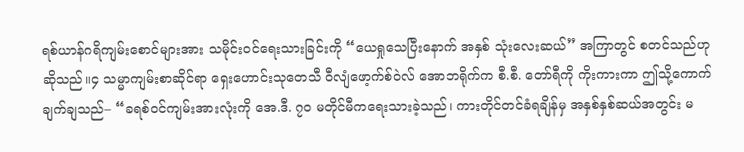ရစ်ယာန်ဂရိကျမ်းစောင်များအား သမိုင်းဝင်ရေးသားခြင်းကို “ယေရှုသေပြီးနောက် အနှစ် သုံးလေးဆယ်” အကြာတွင် စတင်သည်ဟုဆိုသည်။၄ သမ္မာကျမ်းစာဆိုင်ရာ ရှေးဟောင်းသုတေသီ ဝီလျံဖော့က်စ်ဝဲလ် အောဘရိုက်က စီ.စီ. တော်ရီကို ကိုးကားကာ ဤသို့ကောက်ချက်ချသည်– “ခရစ်ဝင်ကျမ်းအားလုံးကို အေ.ဒီ. ၇၀ မတိုင်မီကရေးသားခဲ့သည်၊ ကားတိုင်တင်ခံရချိန်မှ အနှစ်နှစ်ဆယ်အတွင်း မ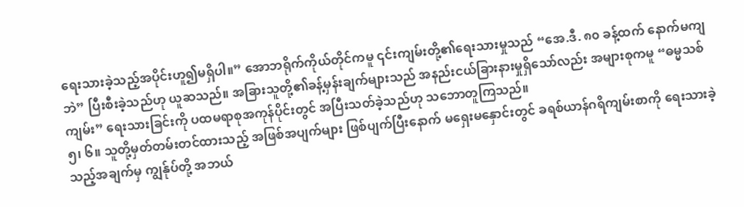ရေးသားခဲ့သည့်အပိုင်းဟူ၍မရှိပါ။” အောဘရိုက်ကိုယ်တိုင်ကမူ ၎င်းကျမ်းတို့၏ရေးသားမှုသည် “အေ.ဒီ. ၈၀ ခန့်ထက် နောက်မကျဘဲ” ပြီးစီးခဲ့သည်ဟု ယူဆသည်။ အခြားသူတို့၏ခန့်မှန်းချက်များသည် အနည်းငယ်ခြားနားမှုရှိသော်လည်း အများစုကမူ “ဓမ္မသစ်ကျမ်း” ရေးသားခြင်းကို ပထမရာစုအကုန်ပိုင်းတွင် အပြီးသတ်ခဲ့သည်ဟု သဘောတူကြသည်။
၅၊ ၆။ သူတို့မှတ်တမ်းတင်ထားသည့် အဖြစ်အပျက်များ ဖြစ်ပျက်ပြီးနောက် မရှေးမနှောင်းတွင် ခရစ်ယာန်ဂရိကျမ်းစာကို ရေးသားခဲ့သည့်အချက်မှ ကျွန်ုပ်တို့ အဘယ်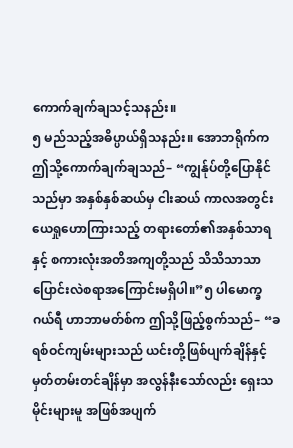ကောက်ချက်ချသင့်သနည်း။
၅ မည်သည့်အဓိပ္ပာယ်ရှိသနည်း။ အောဘရိုက်က ဤသို့ကောက်ချက်ချသည်– “ကျွန်ုပ်တို့ပြောနိုင်သည်မှာ အနှစ်နှစ်ဆယ်မှ ငါးဆယ် ကာလအတွင်း ယေရှုဟောကြားသည့် တရားတော်၏အနှစ်သာရနှင့် စကားလုံးအတိအကျတို့သည် သိသိသာသာပြောင်းလဲစရာအကြောင်းမရှိပါ။”၅ ပါမောက္ခ ဂယ်ရီ ဟာဘာမတ်စ်က ဤသို့ဖြည့်စွက်သည်– “ခရစ်ဝင်ကျမ်းများသည် ယင်းတို့ဖြစ်ပျက်ချိန်နှင့် မှတ်တမ်းတင်ချိန်မှာ အလွန်နီးသော်လည်း ရှေးသမိုင်းများမူ အဖြစ်အပျက်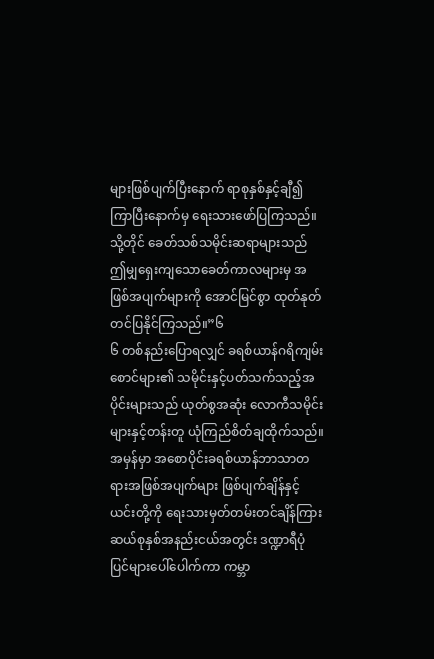များဖြစ်ပျက်ပြီးနောက် ရာစုနှစ်နှင့်ချီ၍ကြာပြီးနောက်မှ ရေးသားဖော်ပြကြသည်။ သို့တိုင် ခေတ်သစ်သမိုင်းဆရာများသည် ဤမျှရှေးကျသောခေတ်ကာလများမှ အဖြစ်အပျက်များကို အောင်မြင်စွာ ထုတ်နုတ်တင်ပြနိုင်ကြသည်။”၆
၆ တစ်နည်းပြောရလျှင် ခရစ်ယာန်ဂရိကျမ်းစောင်များ၏ သမိုင်းနှင့်ပတ်သက်သည့်အပိုင်းများသည် ယုတ်စွအဆုံး လောကီသမိုင်းများနှင့်တန်းတူ ယုံကြည်စိတ်ချထိုက်သည်။ အမှန်မှာ အစောပိုင်းခရစ်ယာန်ဘာသာတရားအဖြစ်အပျက်များ ဖြစ်ပျက်ချိန်နှင့် ယင်းတို့ကို ရေးသားမှတ်တမ်းတင်ချိန်ကြား ဆယ်စုနှစ်အနည်းငယ်အတွင်း ဒဏ္ဍာရီပုံပြင်များပေါ်ပေါက်ကာ ကမ္ဘာ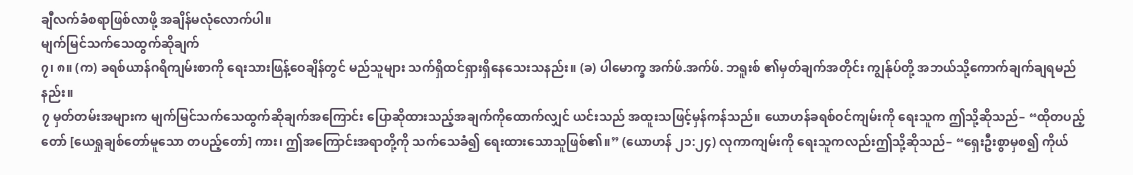ချီလက်ခံစရာဖြစ်လာဖို့ အချိန်မလုံလောက်ပါ။
မျက်မြင်သက်သေထွက်ဆိုချက်
၇၊ ၈။ (က) ခရစ်ယာန်ဂရိကျမ်းစာကို ရေးသားဖြန့်ဝေချိန်တွင် မည်သူများ သက်ရှိထင်ရှားရှိနေသေးသနည်း။ (ခ) ပါမောက္ခ အက်ဖ်.အက်ဖ်. ဘရူးစ် ၏မှတ်ချက်အတိုင်း ကျွန်ုပ်တို့ အဘယ်သို့ကောက်ချက်ချရမည်နည်း။
၇ မှတ်တမ်းအများက မျက်မြင်သက်သေထွက်ဆိုချက်အကြောင်း ပြောဆိုထားသည့်အချက်ကိုထောက်လျှင် ယင်းသည် အထူးသဖြင့်မှန်ကန်သည်။ ယောဟန်ခရစ်ဝင်ကျမ်းကို ရေးသူက ဤသို့ဆိုသည်– “ထိုတပည့်တော် [ယေရှုချစ်တော်မူသော တပည့်တော်] ကား၊ ဤအကြောင်းအရာတို့ကို သက်သေခံ၍ ရေးထားသောသူဖြစ်၏။” (ယောဟန် ၂၁:၂၄) လုကာကျမ်းကို ရေးသူကလည်းဤသို့ဆိုသည်– “ရှေးဦးစွာမှစ၍ ကိုယ်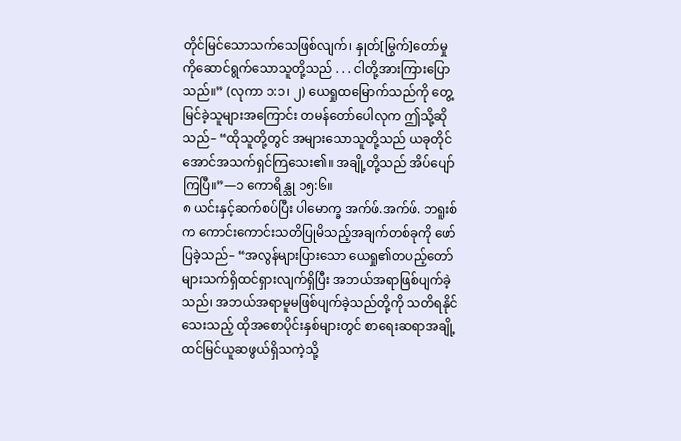တိုင်မြင်သောသက်သေဖြစ်လျက်၊ နှုတ်[မြွက်]တော်မှုကိုဆောင်ရွက်သောသူတို့သည် . . . ငါတို့အားကြားပြောသည်။” (လုကာ ၁:၁၊ ၂) ယေရှုထမြောက်သည်ကို တွေ့မြင်ခဲ့သူများအကြောင်း တမန်တော်ပေါလုက ဤသို့ဆိုသည်– “ထိုသူတို့တွင် အများသောသူတို့သည် ယခုတိုင်အောင်အသက်ရှင်ကြသေး၏။ အချို့တို့သည် အိပ်ပျော်ကြပြီ။”—၁ ကောရိန္သု ၁၅:၆။
၈ ယင်းနှင့်ဆက်စပ်ပြီး ပါမောက္ခ အက်ဖ်.အက်ဖ်. ဘရူးစ်က ကောင်းကောင်းသတိပြုမိသည့်အချက်တစ်ခုကို ဖော်ပြခဲ့သည်– “အလွန်များပြားသော ယေရှု၏တပည့်တော်များသက်ရှိထင်ရှားလျက်ရှိပြီး အဘယ်အရာဖြစ်ပျက်ခဲ့သည်၊ အဘယ်အရာမူမဖြစ်ပျက်ခဲ့သည်တို့ကို သတိရနိုင်သေးသည့် ထိုအစောပိုင်းနှစ်များတွင် စာရေးဆရာအချို့ထင်မြင်ယူဆဖွယ်ရှိသကဲ့သို့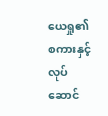ယေရှု၏စကားနှင့်လုပ်ဆောင်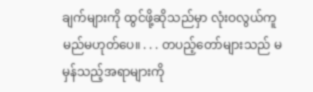ချက်များကို ထွင်ဖို့ဆိုသည်မှာ လုံးဝလွယ်ကူမည်မဟုတ်ပေ။ . . . တပည့်တော်များသည် မမှန်သည့်အရာများကို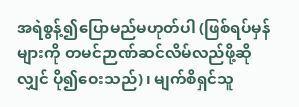အရဲစွန့်၍ပြောမည်မဟုတ်ပါ (ဖြစ်ရပ်မှန်များကို တမင်ဉာဏ်ဆင်လိမ်လည်ဖို့ဆိုလျှင် ပို၍ဝေးသည်)၊ မျက်စိရှင်သူ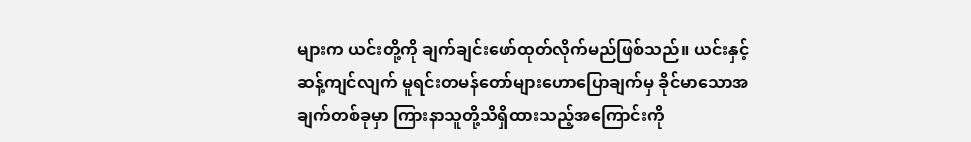များက ယင်းတို့ကို ချက်ချင်းဖော်ထုတ်လိုက်မည်ဖြစ်သည်။ ယင်းနှင့်ဆန့်ကျင်လျက် မူရင်းတမန်တော်များဟောပြောချက်မှ ခိုင်မာသောအချက်တစ်ခုမှာ ကြားနာသူတို့သိရှိထားသည့်အကြောင်းကို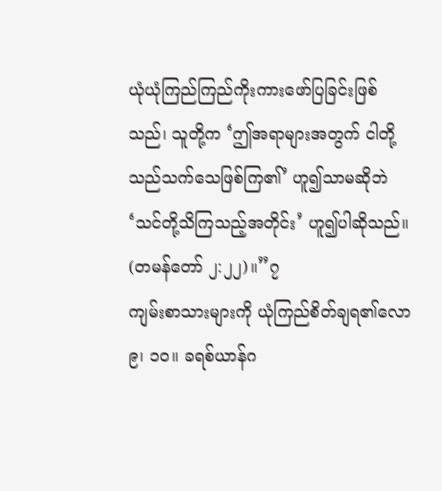ယုံယုံကြည်ကြည်ကိုးကားဖော်ပြခြင်းဖြစ်သည်၊ သူတို့က ‘ဤအရာများအတွက် ငါတို့သည်သက်သေဖြစ်ကြ၏’ ဟူ၍သာမဆိုဘဲ ‘သင်တို့သိကြသည့်အတိုင်း’ ဟူ၍ပါဆိုသည်။ (တမန်တော် ၂:၂၂)။”၇
ကျမ်းစာသားများကို ယုံကြည်စိတ်ချရ၏လော
၉၊ ၁၀။ ခရစ်ယာန်ဂ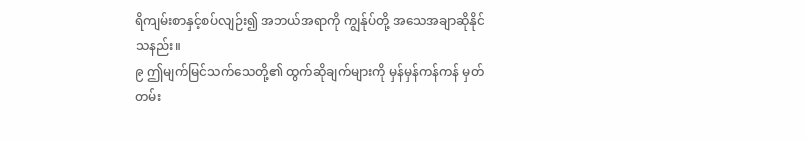ရိကျမ်းစာနှင့်စပ်လျဉ်း၍ အဘယ်အရာကို ကျွန်ုပ်တို့ အသေအချာဆိုနိုင်သနည်း။
၉ ဤမျက်မြင်သက်သေတို့၏ ထွက်ဆိုချက်များကို မှန်မှန်ကန်ကန် မှတ်တမ်း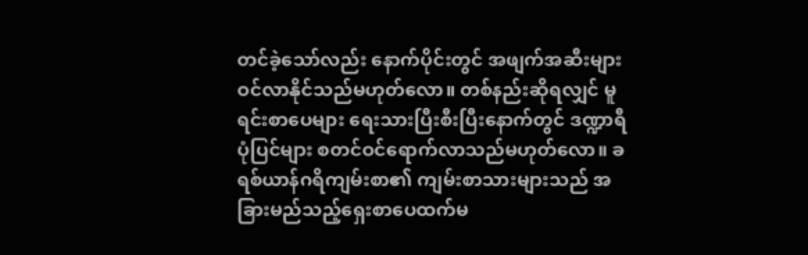တင်ခဲ့သော်လည်း နောက်ပိုင်းတွင် အဖျက်အဆီးများဝင်လာနိုင်သည်မဟုတ်လော။ တစ်နည်းဆိုရလျှင် မူရင်းစာပေများ ရေးသားပြီးစီးပြီးနောက်တွင် ဒဏ္ဍာရီပုံပြင်များ စတင်ဝင်ရောက်လာသည်မဟုတ်လော။ ခရစ်ယာန်ဂရိကျမ်းစာ၏ ကျမ်းစာသားများသည် အခြားမည်သည့်ရှေးစာပေထက်မ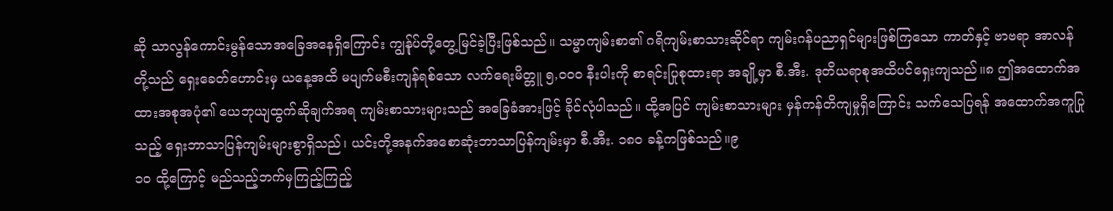ဆို သာလွန်ကောင်းမွန်သောအခြေအနေရှိကြောင်း ကျွန်ုပ်တို့တွေ့မြင်ခဲ့ပြီးဖြစ်သည်။ သမ္မာကျမ်းစာ၏ ဂရိကျမ်းစာသားဆိုင်ရာ ကျမ်းဂန်ပညာရှင်များဖြစ်ကြသော ကာတ်နှင့် ဗာဗရာ အာလန်တို့သည် ရှေးခေတ်ဟောင်းမှ ယနေ့အထိ မပျက်မစီးကျန်ရစ်သော လက်ရေးမိတ္တူ ၅,၀၀၀ နီးပါးကို စာရင်းပြုစုထားရာ အချို့မှာ စီ.အီး. ဒုတိယရာစုအထိပင်ရှေးကျသည်။၈ ဤအထောက်အထားအစုအပုံ၏ ယေဘုယျထွက်ဆိုချက်အရ ကျမ်းစာသားများသည် အခြေခံအားဖြင့် ခိုင်လုံပါသည်။ ထို့အပြင် ကျမ်းစာသားများ မှန်ကန်တိကျမှုရှိကြောင်း သက်သေပြရန် အထောက်အကူပြုသည့် ရှေးဘာသာပြန်ကျမ်းများစွာရှိသည်၊ ယင်းတို့အနက်အစောဆုံးဘာသာပြန်ကျမ်းမှာ စီ.အီး. ၁၈၀ ခန့်ကဖြစ်သည်။၉
၁၀ ထို့ကြောင့် မည်သည့်ဘက်မှကြည့်ကြည့်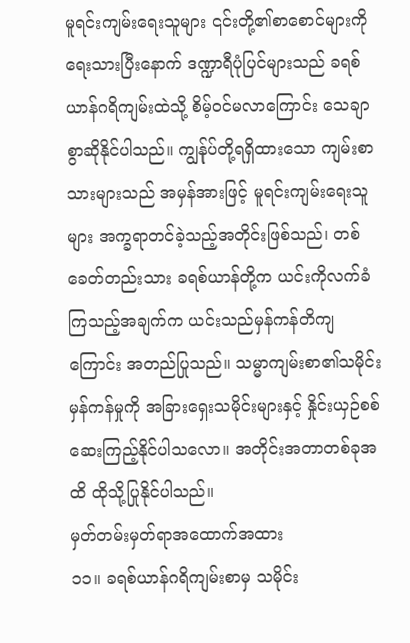မူရင်းကျမ်းရေးသူများ ၎င်းတို့၏စာစောင်များကို ရေးသားပြီးနောက် ဒဏ္ဍာရီပုံပြင်များသည် ခရစ်ယာန်ဂရိကျမ်းထဲသို့ စိမ့်ဝင်မလာကြောင်း သေချာစွာဆိုနိုင်ပါသည်။ ကျွန်ုပ်တို့ရရှိထားသော ကျမ်းစာသားများသည် အမှန်အားဖြင့် မူရင်းကျမ်းရေးသူများ အက္ခရာတင်ခဲ့သည့်အတိုင်းဖြစ်သည်၊ တစ်ခေတ်တည်းသား ခရစ်ယာန်တို့က ယင်းကိုလက်ခံကြသည့်အချက်က ယင်းသည်မှန်ကန်တိကျကြောင်း အတည်ပြုသည်။ သမ္မာကျမ်းစာ၏သမိုင်းမှန်ကန်မှုကို အခြားရှေးသမိုင်းများနှင့် နှိုင်းယှဉ်စစ်ဆေးကြည့်နိုင်ပါသလော။ အတိုင်းအတာတစ်ခုအထိ ထိုသို့ပြုနိုင်ပါသည်။
မှတ်တမ်းမှတ်ရာအထောက်အထား
၁၁။ ခရစ်ယာန်ဂရိကျမ်းစာမှ သမိုင်း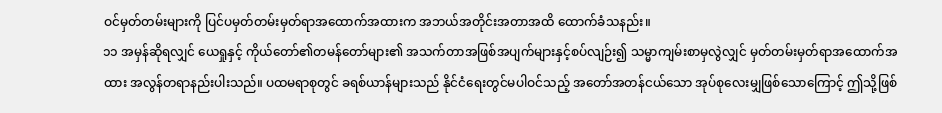ဝင်မှတ်တမ်းများကို ပြင်ပမှတ်တမ်းမှတ်ရာအထောက်အထားက အဘယ်အတိုင်းအတာအထိ ထောက်ခံသနည်း။
၁၁ အမှန်ဆိုရလျှင် ယေရှုနှင့် ကိုယ်တော်၏တမန်တော်များ၏ အသက်တာအဖြစ်အပျက်များနှင့်စပ်လျဉ်း၍ သမ္မာကျမ်းစာမှလွဲလျှင် မှတ်တမ်းမှတ်ရာအထောက်အထား အလွန်တရာနည်းပါးသည်။ ပထမရာစုတွင် ခရစ်ယာန်များသည် နိုင်ငံရေးတွင်မပါဝင်သည့် အတော်အတန်ငယ်သော အုပ်စုလေးမျှဖြစ်သောကြောင့် ဤသို့ဖြစ်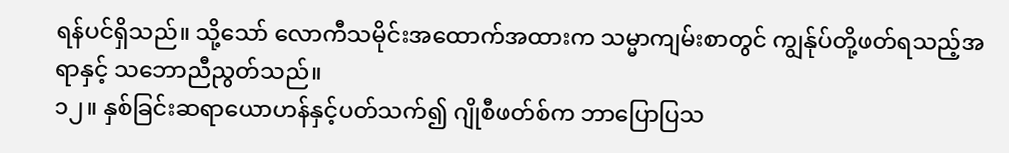ရန်ပင်ရှိသည်။ သို့သော် လောကီသမိုင်းအထောက်အထားက သမ္မာကျမ်းစာတွင် ကျွန်ုပ်တို့ဖတ်ရသည့်အရာနှင့် သဘောညီညွတ်သည်။
၁၂။ နှစ်ခြင်းဆရာယောဟန်နှင့်ပတ်သက်၍ ဂျိုစီဖတ်စ်က ဘာပြောပြသ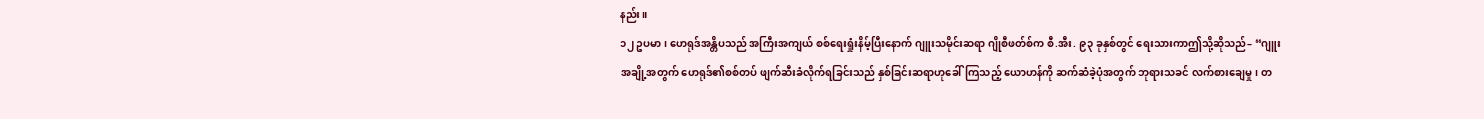နည်း။
၁၂ ဥပမာ၊ ဟေရုဒ်အန္တိပသည် အကြီးအကျယ် စစ်ရေးရှုံးနိမ့်ပြီးနောက် ဂျူးသမိုင်းဆရာ ဂျိုစီဖတ်စ်က စီ.အီး. ၉၃ ခုနှစ်တွင် ရေးသားကာဤသို့ဆိုသည်– “ဂျူးအချို့အတွက် ဟေရုဒ်၏စစ်တပ် ဖျက်ဆီးခံလိုက်ရခြင်းသည် နှစ်ခြင်းဆရာဟုခေါ်ကြသည့် ယောဟန်ကို ဆက်ဆံခဲ့ပုံအတွက် ဘုရားသခင် လက်စားချေမှု၊ တ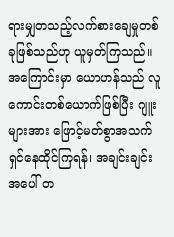ရားမျှတသည့်လက်စားချေမှုတစ်ခုဖြစ်သည်ဟု ယူမှတ်ကြသည်။ အကြောင်းမှာ ယောဟန်သည် လူကောင်းတစ်ယောက်ဖြစ်ပြီး ဂျူးများအား ဖြောင့်မတ်စွာအသက်ရှင်နေထိုင်ကြရန်၊ အချင်းချင်းအပေါ် တ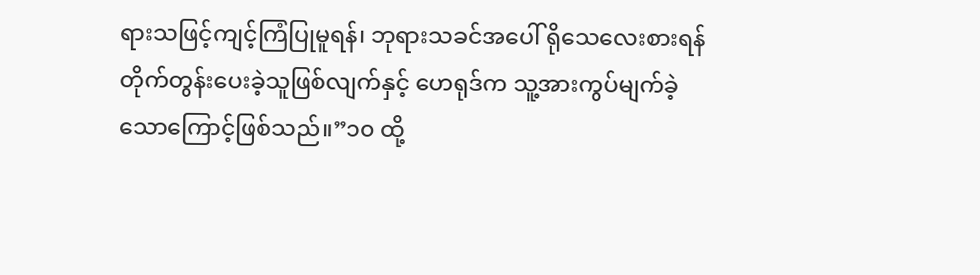ရားသဖြင့်ကျင့်ကြံပြုမူရန်၊ ဘုရားသခင်အပေါ် ရိုသေလေးစားရန် တိုက်တွန်းပေးခဲ့သူဖြစ်လျက်နှင့် ဟေရုဒ်က သူ့အားကွပ်မျက်ခဲ့သောကြောင့်ဖြစ်သည်။”၁၀ ထို့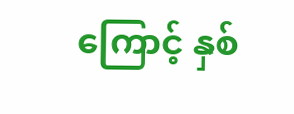ကြောင့် နှစ်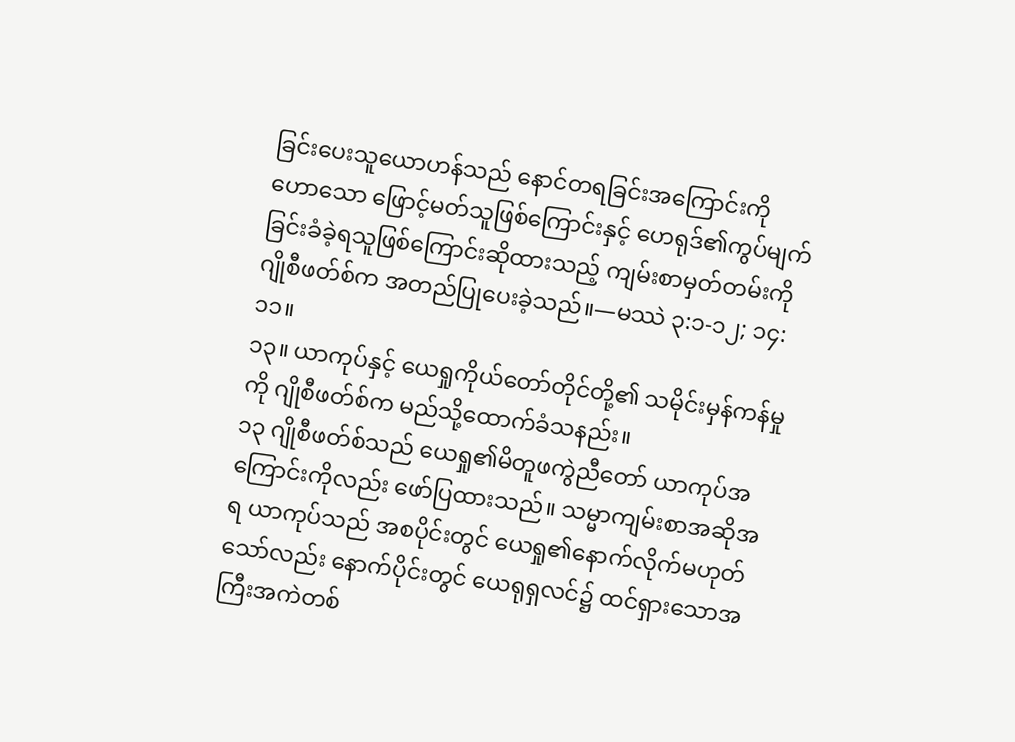ခြင်းပေးသူယောဟန်သည် နောင်တရခြင်းအကြောင်းကိုဟောသော ဖြောင့်မတ်သူဖြစ်ကြောင်းနှင့် ဟေရုဒ်၏ကွပ်မျက်ခြင်းခံခဲ့ရသူဖြစ်ကြောင်းဆိုထားသည့် ကျမ်းစာမှတ်တမ်းကို ဂျိုစီဖတ်စ်က အတည်ပြုပေးခဲ့သည်။—မဿဲ ၃:၁-၁၂; ၁၄:၁၁။
၁၃။ ယာကုပ်နှင့် ယေရှုကိုယ်တော်တိုင်တို့၏ သမိုင်းမှန်ကန်မှုကို ဂျိုစီဖတ်စ်က မည်သို့ထောက်ခံသနည်း။
၁၃ ဂျိုစီဖတ်စ်သည် ယေရှု၏မိတူဖကွဲညီတော် ယာကုပ်အကြောင်းကိုလည်း ဖော်ပြထားသည်။ သမ္မာကျမ်းစာအဆိုအရ ယာကုပ်သည် အစပိုင်းတွင် ယေရှု၏နောက်လိုက်မဟုတ်သော်လည်း နောက်ပိုင်းတွင် ယေရုရှလင်၌ ထင်ရှားသောအကြီးအကဲတစ်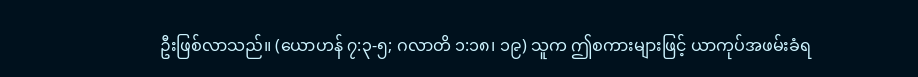ဦးဖြစ်လာသည်။ (ယောဟန် ၇:၃-၅; ဂလာတိ ၁:၁၈၊ ၁၉) သူက ဤစကားများဖြင့် ယာကုပ်အဖမ်းခံရ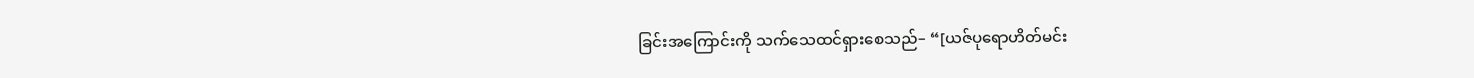ခြင်းအကြောင်းကို သက်သေထင်ရှားစေသည်– “[ယဇ်ပုရောဟိတ်မင်း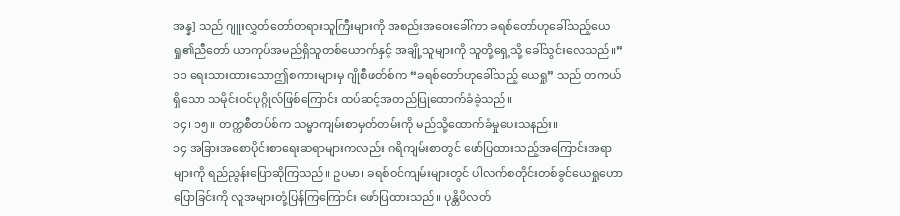အန္န] သည် ဂျူးလွှတ်တော်တရားသူကြီးများကို အစည်းအဝေးခေါ်ကာ ခရစ်တော်ဟုခေါ်သည့်ယေရှု၏ညီတော် ယာကုပ်အမည်ရှိသူတစ်ယောက်နှင့် အချို့သူများကို သူတို့ရှေ့သို့ ခေါ်သွင်းလေသည်။”၁၁ ရေးသားထားသောဤစကားများမှ ဂျိုစီဖတ်စ်က “ခရစ်တော်ဟုခေါ်သည့် ယေရှု” သည် တကယ်ရှိသော သမိုင်းဝင်ပုဂ္ဂိုလ်ဖြစ်ကြောင်း ထပ်ဆင့်အတည်ပြုထောက်ခံခဲ့သည်။
၁၄၊ ၁၅။ တက္ကစီတပ်စ်က သမ္မာကျမ်းစာမှတ်တမ်းကို မည်သို့ထောက်ခံမှုပေးသနည်း။
၁၄ အခြားအစောပိုင်းစာရေးဆရာများကလည်း ဂရိကျမ်းစာတွင် ဖော်ပြထားသည့်အကြောင်းအရာများကို ရည်ညွန်းပြောဆိုကြသည်။ ဥပမာ၊ ခရစ်ဝင်ကျမ်းများတွင် ပါလက်စတိုင်းတစ်ခွင်ယေရှုဟောပြောခြင်းကို လူအများတုံ့ပြန်ကြကြောင်း ဖော်ပြထားသည်။ ပုန္တိပိလတ်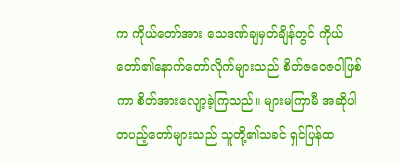က ကိုယ်တော်အား သေဒဏ်ချမှတ်ချိန်တွင် ကိုယ်တော်၏နောက်တော်လိုက်များသည် စိတ်ဇဝေဇဝါဖြစ်ကာ စိတ်အားလျော့ခဲ့ကြသည်။ များမကြာမီ အဆိုပါတပည့်တော်များသည် သူတို့၏သခင် ရှင်ပြန်ထ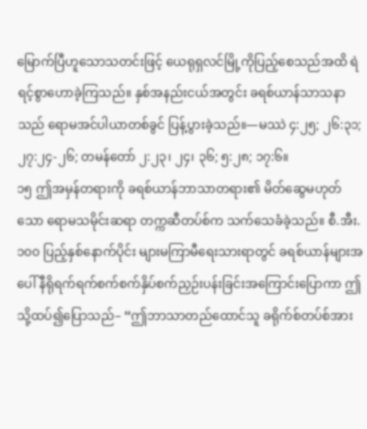မြောက်ပြီဟူသောသတင်းဖြင့် ယေရုရှလင်မြို့ကိုပြည့်စေသည်အထိ ရဲရင့်စွာဟောခဲ့ကြသည်။ နှစ်အနည်းငယ်အတွင်း ခရစ်ယာန်သာသနာသည် ရောမအင်ပါယာတစ်ခွင် ပြန့်ပွားခဲ့သည်။—မဿဲ ၄:၂၅; ၂၆:၃၁; ၂၇:၂၄-၂၆; တမန်တော် ၂:၂၃၊ ၂၄၊ ၃၆; ၅:၂၈; ၁၇:၆။
၁၅ ဤအမှန်တရားကို ခရစ်ယာန်ဘာသာတရား၏ မိတ်ဆွေမဟုတ်သော ရောမသမိုင်းဆရာ တက္ကဆီတပ်စ်က သက်သေခံခဲ့သည်။ စီ.အီး. ၁၀၀ ပြည့်နှစ်နောက်ပိုင်း များမကြာမီရေးသားရာတွင် ခရစ်ယာန်များအပေါ် နီရိုရက်ရက်စက်စက်နှိပ်စက်ညှဉ်းပန်းခြင်းအကြောင်းပြောကာ ဤသို့ထပ်၍ပြောသည်– “ဤဘာသာတည်ထောင်သူ ခရိုက်စ်တပ်စ်အား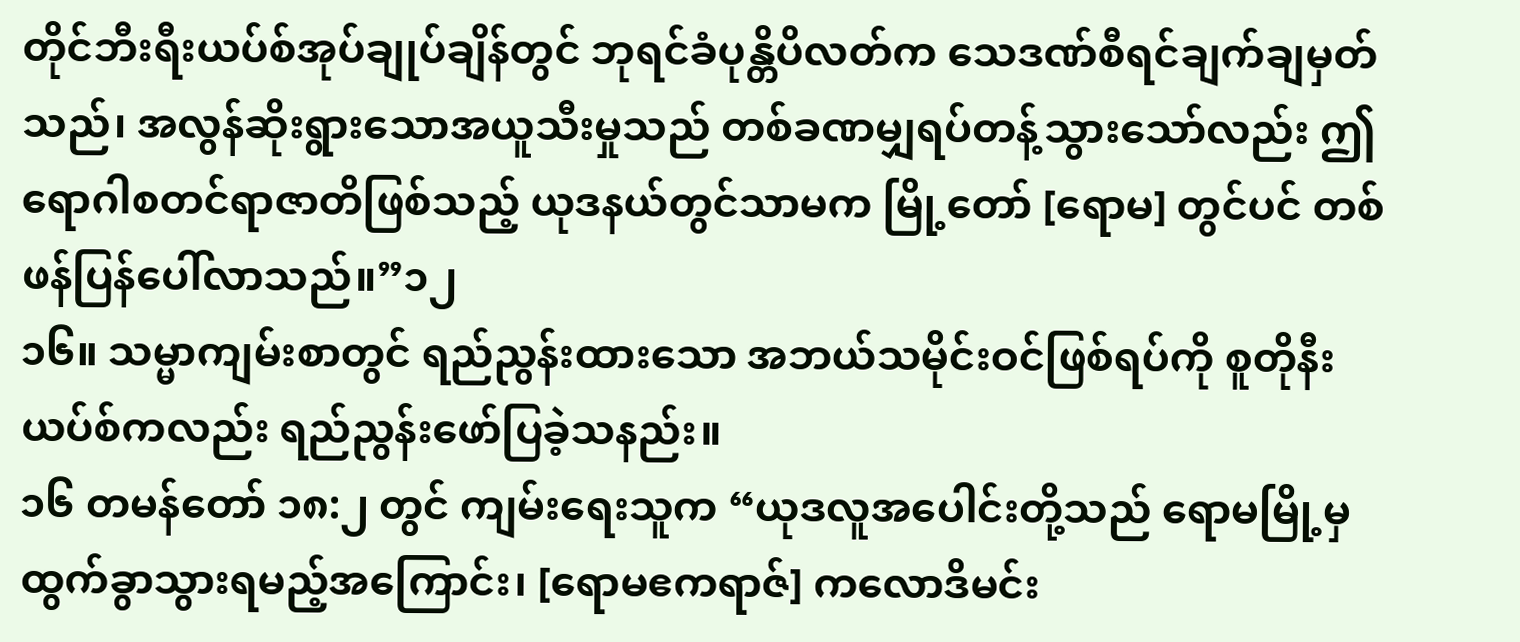တိုင်ဘီးရီးယပ်စ်အုပ်ချုပ်ချိန်တွင် ဘုရင်ခံပုန္တိပိလတ်က သေဒဏ်စီရင်ချက်ချမှတ်သည်၊ အလွန်ဆိုးရွားသောအယူသီးမှုသည် တစ်ခဏမျှရပ်တန့်သွားသော်လည်း ဤရောဂါစတင်ရာဇာတိဖြစ်သည့် ယုဒနယ်တွင်သာမက မြို့တော် [ရောမ] တွင်ပင် တစ်ဖန်ပြန်ပေါ်လာသည်။”၁၂
၁၆။ သမ္မာကျမ်းစာတွင် ရည်ညွန်းထားသော အဘယ်သမိုင်းဝင်ဖြစ်ရပ်ကို စူတိုနီးယပ်စ်ကလည်း ရည်ညွန်းဖော်ပြခဲ့သနည်း။
၁၆ တမန်တော် ၁၈:၂ တွင် ကျမ်းရေးသူက “ယုဒလူအပေါင်းတို့သည် ရောမမြို့မှထွက်ခွာသွားရမည့်အကြောင်း၊ [ရောမဧကရာဇ်] ကလောဒိမင်း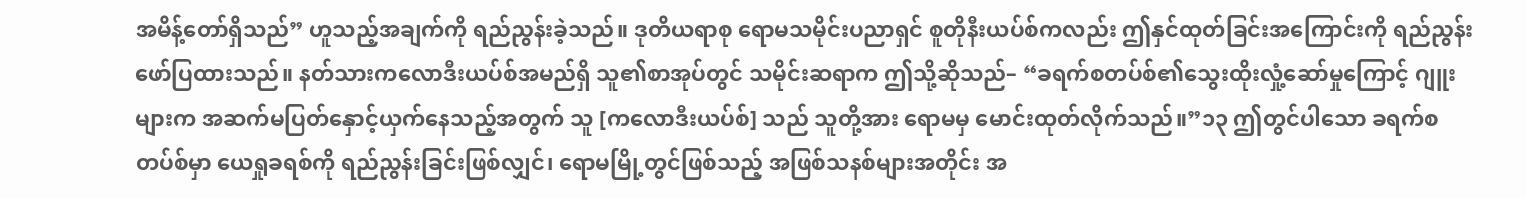အမိန့်တော်ရှိသည်” ဟူသည့်အချက်ကို ရည်ညွန်းခဲ့သည်။ ဒုတိယရာစု ရောမသမိုင်းပညာရှင် စူတိုနီးယပ်စ်ကလည်း ဤနှင်ထုတ်ခြင်းအကြောင်းကို ရည်ညွန်းဖော်ပြထားသည်။ နတ်သားကလောဒီးယပ်စ်အမည်ရှိ သူ၏စာအုပ်တွင် သမိုင်းဆရာက ဤသို့ဆိုသည်– “ခရက်စတပ်စ်၏သွေးထိုးလှုံ့ဆော်မှုကြောင့် ဂျူးများက အဆက်မပြတ်နှောင့်ယှက်နေသည့်အတွက် သူ [ကလောဒီးယပ်စ်] သည် သူတို့အား ရောမမှ မောင်းထုတ်လိုက်သည်။”၁၃ ဤတွင်ပါသော ခရက်စတပ်စ်မှာ ယေရှုခရစ်ကို ရည်ညွန်းခြင်းဖြစ်လျှင်၊ ရောမမြို့တွင်ဖြစ်သည့် အဖြစ်သနစ်များအတိုင်း အ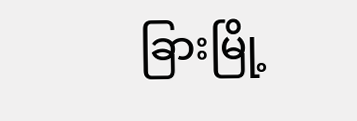ခြားမြို့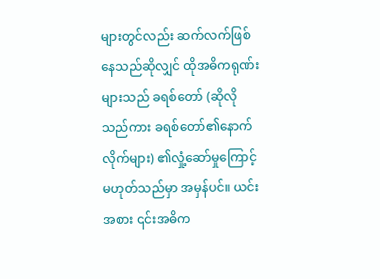များတွင်လည်း ဆက်လက်ဖြစ်နေသည်ဆိုလျှင် ထိုအဓိကရုဏ်းများသည် ခရစ်တော် (ဆိုလိုသည်ကား ခရစ်တော်၏နောက်လိုက်များ) ၏လှုံ့ဆော်မှုကြောင့်မဟုတ်သည်မှာ အမှန်ပင်။ ယင်းအစား ၎င်းအဓိက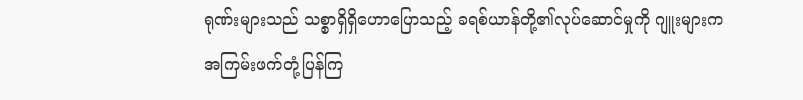ရုဏ်းများသည် သစ္စာရှိရှိဟောပြောသည့် ခရစ်ယာန်တို့၏လုပ်ဆောင်မှုကို ဂျူးများက အကြမ်းဖက်တုံ့ပြန်ကြ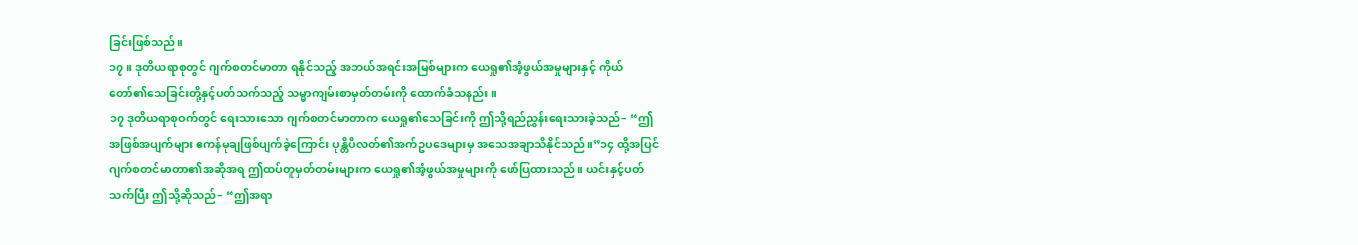ခြင်းဖြစ်သည်။
၁၇။ ဒုတိယရာစုတွင် ဂျက်စတင်မာတာ ရနိုင်သည့် အဘယ်အရင်းအမြစ်များက ယေရှု၏အံ့ဖွယ်အမှုများနှင့် ကိုယ်တော်၏သေခြင်းတို့နှင့်ပတ်သက်သည့် သမ္မာကျမ်းစာမှတ်တမ်းကို ထောက်ခံသနည်း။
၁၇ ဒုတိယရာစုဝက်တွင် ရေးသားသော ဂျက်စတင်မာတာက ယေရှု၏သေခြင်းကို ဤသို့ရည်ညွှန်းရေးသားခဲ့သည်– “ဤအဖြစ်အပျက်များ ဧကန်မုချဖြစ်ပျက်ခဲ့ကြောင်း ပုန္တိပိလတ်၏အက်ဥပဒေများမှ အသေအချာသိနိုင်သည်။”၁၄ ထို့အပြင် ဂျက်စတင်မာတာ၏အဆိုအရ ဤထပ်တူမှတ်တမ်းများက ယေရှု၏အံ့ဖွယ်အမှုများကို ဖော်ပြထားသည်။ ယင်းနှင့်ပတ်သက်ပြီး ဤသို့ဆိုသည်– “ဤအရာ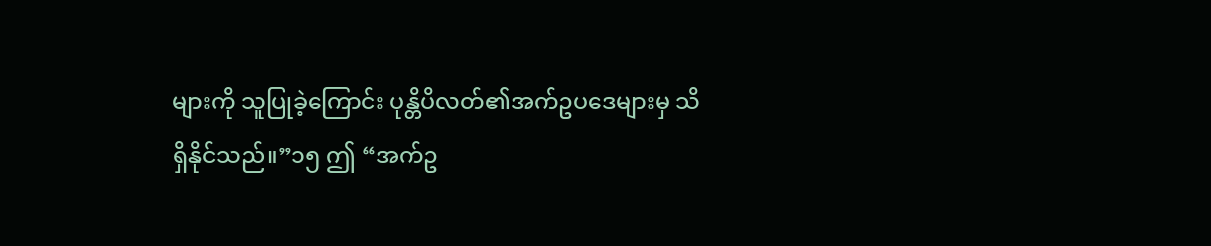များကို သူပြုခဲ့ကြောင်း ပုန္တိပိလတ်၏အက်ဥပဒေများမှ သိရှိနိုင်သည်။”၁၅ ဤ “အက်ဥ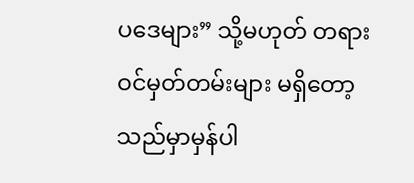ပဒေများ” သို့မဟုတ် တရားဝင်မှတ်တမ်းများ မရှိတော့သည်မှာမှန်ပါ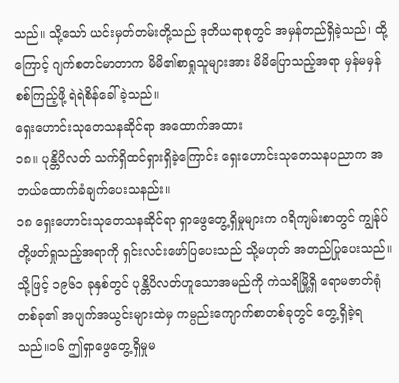သည်။ သို့သော် ယင်းမှတ်တမ်းတို့သည် ဒုတိယရာစုတွင် အမှန်တည်ရှိခဲ့သည်၊ ထို့ကြောင့် ဂျက်စတင်မာတာက မိမိ၏စာရှုသူများအား မိမိပြောသည့်အရာ မှန်မမှန်စစ်ကြည့်ဖို့ ရဲရဲစိန်ခေါ်ခဲ့သည်။
ရှေးဟောင်းသုတေသနဆိုင်ရာ အထောက်အထား
၁၈။ ပုန္တိပိလတ် သက်ရှိထင်ရှားရှိခဲ့ကြောင်း ရှေးဟောင်းသုတေသနပညာက အဘယ်ထောက်ခံချက်ပေးသနည်း။
၁၈ ရှေးဟောင်းသုတေသနဆိုင်ရာ ရှာဖွေတွေ့ရှိမှုများက ဂရိကျမ်းစာတွင် ကျွန်ုပ်တို့ဖတ်ရှုသည့်အရာကို ရှင်းလင်းဖော်ပြပေးသည် သို့မဟုတ် အတည်ပြုပေးသည်။ သို့ဖြင့် ၁၉၆၁ ခုနှစ်တွင် ပုန္တိပိလတ်ဟူသောအမည်ကို ကဲသရိမြို့ရှိ ရောမဇာတ်ရုံတစ်ခု၏ အပျက်အယွင်းများထဲမှ ကမ္ပည်းကျောက်စာတစ်ခုတွင် တွေ့ရှိခဲ့ရသည်။၁၆ ဤရှာဖွေတွေ့ရှိမှုမ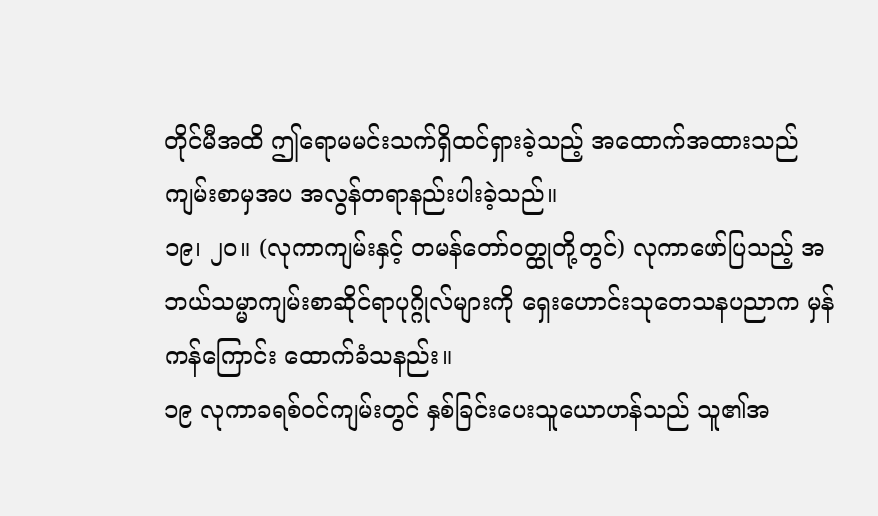တိုင်မီအထိ ဤရောမမင်းသက်ရှိထင်ရှားခဲ့သည့် အထောက်အထားသည် ကျမ်းစာမှအပ အလွန်တရာနည်းပါးခဲ့သည်။
၁၉၊ ၂၀။ (လုကာကျမ်းနှင့် တမန်တော်ဝတ္ထုတို့တွင်) လုကာဖော်ပြသည့် အဘယ်သမ္မာကျမ်းစာဆိုင်ရာပုဂ္ဂိုလ်များကို ရှေးဟောင်းသုတေသနပညာက မှန်ကန်ကြောင်း ထောက်ခံသနည်း။
၁၉ လုကာခရစ်ဝင်ကျမ်းတွင် နှစ်ခြင်းပေးသူယောဟန်သည် သူ၏အ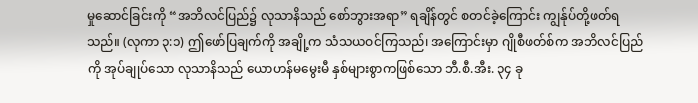မှုဆောင်ခြင်းကို “အဘိလင်ပြည်၌ လုသာနိသည် စော်ဘွားအရာ” ရချိန်တွင် စတင်ခဲ့ကြောင်း ကျွန်ုပ်တို့ဖတ်ရသည်။ (လုကာ ၃:၁) ဤဖော်ပြချက်ကို အချို့က သံသယဝင်ကြသည်၊ အကြောင်းမှာ ဂျိုစီဖတ်စ်က အဘိလင်ပြည်ကို အုပ်ချုပ်သော လုသာနိသည် ယောဟန်မမွေးမီ နှစ်များစွာကဖြစ်သော ဘီ.စီ.အီး. ၃၄ ခု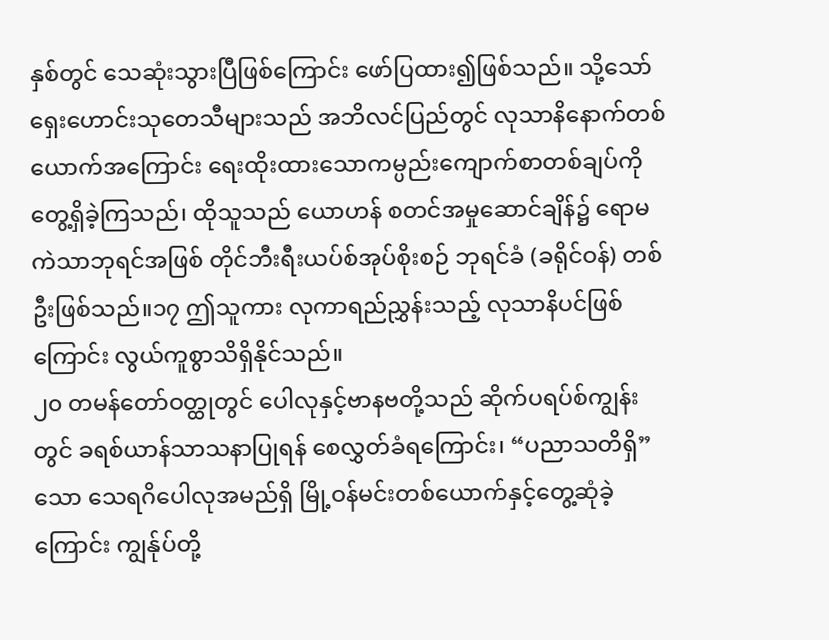နှစ်တွင် သေဆုံးသွားပြီဖြစ်ကြောင်း ဖော်ပြထား၍ဖြစ်သည်။ သို့သော် ရှေးဟောင်းသုတေသီများသည် အဘိလင်ပြည်တွင် လုသာနိနောက်တစ်ယောက်အကြောင်း ရေးထိုးထားသောကမ္ပည်းကျောက်စာတစ်ချပ်ကို တွေ့ရှိခဲ့ကြသည်၊ ထိုသူသည် ယောဟန် စတင်အမှုဆောင်ချိန်၌ ရောမကဲသာဘုရင်အဖြစ် တိုင်ဘီးရီးယပ်စ်အုပ်စိုးစဉ် ဘုရင်ခံ (ခရိုင်ဝန်) တစ်ဦးဖြစ်သည်။၁၇ ဤသူကား လုကာရည်ညွှန်းသည့် လုသာနိပင်ဖြစ်ကြောင်း လွယ်ကူစွာသိရှိနိုင်သည်။
၂၀ တမန်တော်ဝတ္ထုတွင် ပေါလုနှင့်ဗာနဗတို့သည် ဆိုက်ပရပ်စ်ကျွန်းတွင် ခရစ်ယာန်သာသနာပြုရန် စေလွှတ်ခံရကြောင်း၊ “ပညာသတိရှိ” သော သေရဂိပေါလုအမည်ရှိ မြို့ဝန်မင်းတစ်ယောက်နှင့်တွေ့ဆုံခဲ့ကြောင်း ကျွန်ုပ်တို့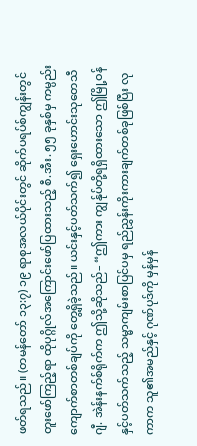ဖတ်ရသည်။ (တမန်တော် ၁၃:၇) ၁၉ ရာစုအလယ်ပိုင်းတွင် ဆိုက်ပရပ်စ်ကျွန်းတွင် တူးဖော်ကြည့်ရာ ထိုပုဂ္ဂိုလ်အကြောင်းဖော်ပြထားသည့် စီ.အီး. ၅၅ ခုနှစ်မှ ကမ္ပည်းကျောက်စာတစ်ချပ်ကို တွေ့ရှိခဲ့သည်။ ယင်းနှင့်ပတ်သက်၍ ရှေးဟောင်းသုတေသီဂျီ. အဲန်းနက်စ်ရိုက်က ဤသို့ဆိုသည်– “ဤကား ကျွန်ုပ်တို့ရရှိထားသော ဤမြို့ဝန်နှင့်ပတ်သက်သည့် သမ္မာကျမ်းစာပြင်ပမှ ရည်ညွှန်းကိုးကားချက်တစ်ခုဖြစ်ပြီး လုကာက သူ၏အမည်နှင့် ဂုဏ်ပုဒ်ကို မှန်မှန်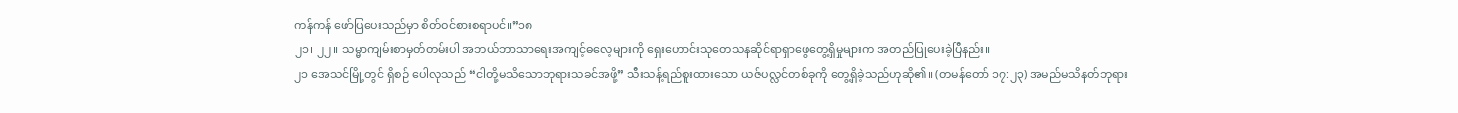ကန်ကန် ဖော်ပြပေးသည်မှာ စိတ်ဝင်စားစရာပင်။”၁၈
၂၁၊ ၂၂။ သမ္မာကျမ်းစာမှတ်တမ်းပါ အဘယ်ဘာသာရေးအကျင့်ဓလေ့များကို ရှေးဟောင်းသုတေသနဆိုင်ရာရှာဖွေတွေ့ရှိမှုများက အတည်ပြုပေးခဲ့ပြီနည်း။
၂၁ အေသင်မြို့တွင် ရှိစဉ် ပေါလုသည် “ငါတို့မသိသောဘုရားသခင်အဖို့” သီးသန့်ရည်စူးထားသော ယဇ်ပလ္လင်တစ်ခုကို တွေ့ရှိခဲ့သည်ဟုဆို၏။ (တမန်တော် ၁၇:၂၃) အမည်မသိနတ်ဘုရား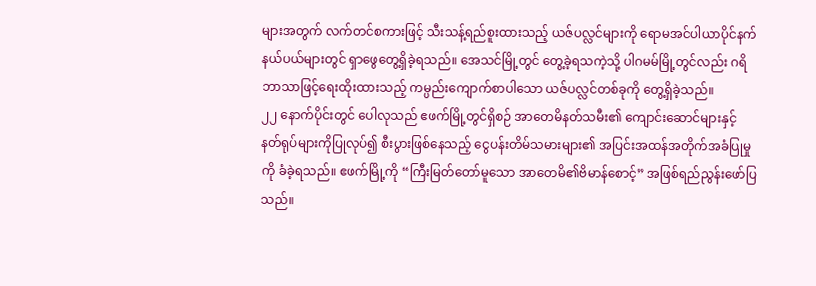များအတွက် လက်တင်စကားဖြင့် သီးသန့်ရည်စူးထားသည့် ယဇ်ပလ္လင်များကို ရောမအင်ပါယာပိုင်နက်နယ်ပယ်များတွင် ရှာဖွေတွေ့ရှိခဲ့ရသည်။ အေသင်မြို့တွင် တွေ့ခဲ့ရသကဲ့သို့ ပါဂမမ်မြို့တွင်လည်း ဂရိဘာသာဖြင့်ရေးထိုးထားသည့် ကမ္ပည်းကျောက်စာပါသော ယဇ်ပလ္လင်တစ်ခုကို တွေ့ရှိခဲ့သည်။
၂၂ နောက်ပိုင်းတွင် ပေါလုသည် ဧဖက်မြို့တွင်ရှိစဉ် အာတေမိနတ်သမီး၏ ကျောင်းဆောင်များနှင့် နတ်ရုပ်များကိုပြုလုပ်၍ စီးပွားဖြစ်နေသည့် ငွေပန်းတိမ်သမားများ၏ အပြင်းအထန်အတိုက်အခံပြုမှုကို ခံခဲ့ရသည်။ ဧဖက်မြို့ကို “ကြီးမြတ်တော်မူသော အာတေမိ၏ဗိမာန်စောင့်” အဖြစ်ရည်ညွန်းဖော်ပြသည်။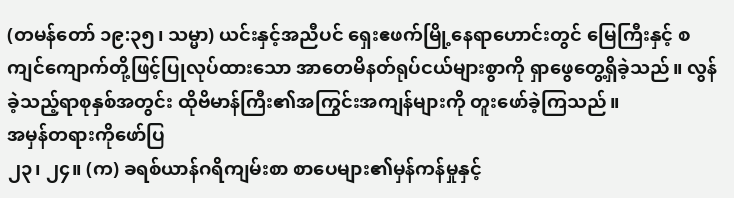(တမန်တော် ၁၉:၃၅၊ သမ္မာ) ယင်းနှင့်အညီပင် ရှေးဧဖက်မြို့နေရာဟောင်းတွင် မြေကြီးနှင့် စကျင်ကျောက်တို့ဖြင့်ပြုလုပ်ထားသော အာတေမိနတ်ရုပ်ငယ်များစွာကို ရှာဖွေတွေ့ရှိခဲ့သည်။ လွန်ခဲ့သည့်ရာစုနှစ်အတွင်း ထိုဗိမာန်ကြီး၏အကြွင်းအကျန်များကို တူးဖော်ခဲ့ကြသည်။
အမှန်တရားကိုဖော်ပြ
၂၃၊ ၂၄။ (က) ခရစ်ယာန်ဂရိကျမ်းစာ စာပေများ၏မှန်ကန်မှုနှင့်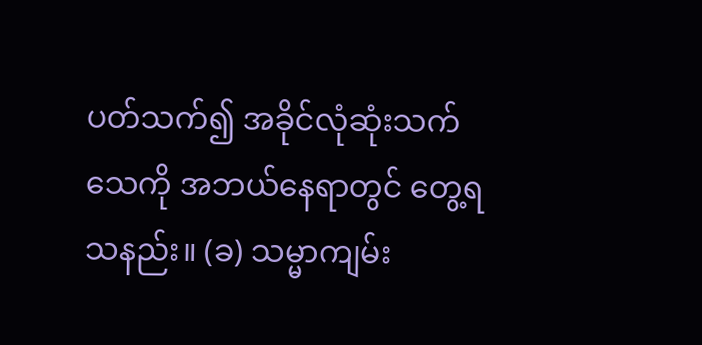ပတ်သက်၍ အခိုင်လုံဆုံးသက်သေကို အဘယ်နေရာတွင် တွေ့ရသနည်း။ (ခ) သမ္မာကျမ်း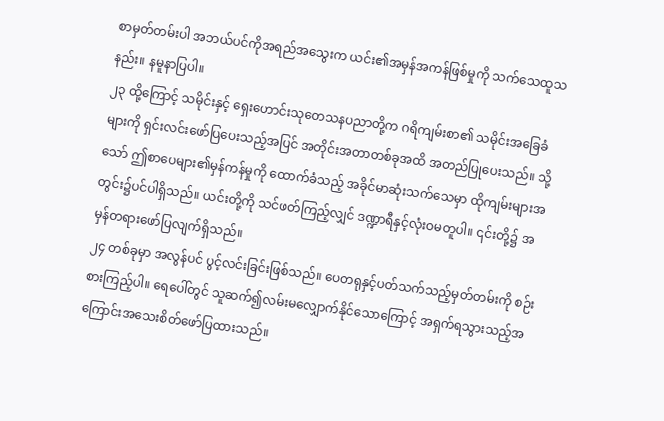စာမှတ်တမ်းပါ အဘယ်ပင်ကိုအရည်အသွေးက ယင်း၏အမှန်အကန်ဖြစ်မှုကို သက်သေထူသနည်း။ နမူနာပြပါ။
၂၃ ထို့ကြောင့် သမိုင်းနှင့် ရှေးဟောင်းသုတေသနပညာတို့က ဂရိကျမ်းစာ၏ သမိုင်းအခြေခံများကို ရှင်းလင်းဖော်ပြပေးသည့်အပြင် အတိုင်းအတာတစ်ခုအထိ အတည်ပြုပေးသည်။ သို့သော် ဤစာပေများ၏မှန်ကန်မှုကို ထောက်ခံသည့် အခိုင်မာဆုံးသက်သေမှာ ထိုကျမ်းများအတွင်း၌ပင်ပါရှိသည်။ ယင်းတို့ကို သင်ဖတ်ကြည့်လျှင် ဒဏ္ဍာရီနှင့်လုံးဝမတူပါ။ ၎င်းတို့၌ အမှန်တရားဖော်ပြလျက်ရှိသည်။
၂၄ တစ်ခုမှာ အလွန်ပင် ပွင့်လင်းခြင်းဖြစ်သည်။ ပေတရုနှင့်ပတ်သက်သည့်မှတ်တမ်းကို စဉ်းစားကြည့်ပါ။ ရေပေါ်တွင် သူဆက်၍လမ်းမလျှောက်နိုင်သောကြောင့် အရှက်ရသွားသည့်အကြောင်းအသေးစိတ်ဖော်ပြထားသည်။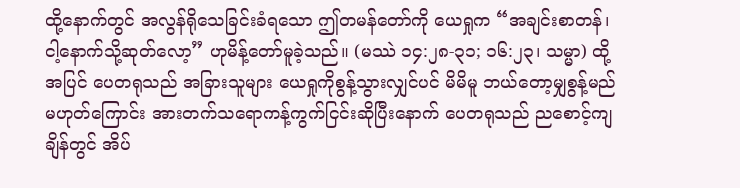ထို့နောက်တွင် အလွန်ရိုသေခြင်းခံရသော ဤတမန်တော်ကို ယေရှုက “အချင်းစာတန်၊ ငါ့နောက်သို့ဆုတ်လော့” ဟုမိန့်တော်မူခဲ့သည်။ (မဿဲ ၁၄:၂၈-၃၁; ၁၆:၂၃၊ သမ္မာ) ထို့အပြင် ပေတရုသည် အခြားသူများ ယေရှုကိုစွန့်သွားလျှင်ပင် မိမိမူ ဘယ်တော့မျှစွန့်မည်မဟုတ်ကြောင်း အားတက်သရောကန့်ကွက်ငြင်းဆိုပြီးနောက် ပေတရုသည် ညစောင့်ကျချိန်တွင် အိပ်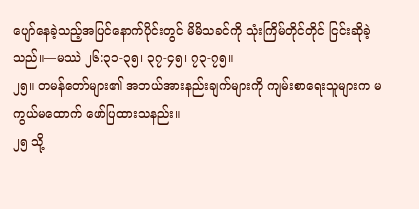ပျော်နေခဲ့သည့်အပြင်နောက်ပိုင်းတွင် မိမိသခင်ကို သုံးကြိမ်တိုင်တိုင် ငြင်းဆိုခဲ့သည်။—မဿဲ ၂၆:၃၁-၃၅၊ ၃၇-၄၅၊ ၇၃-၇၅။
၂၅။ တမန်တော်များ၏ အဘယ်အားနည်းချက်များကို ကျမ်းစာရေးသူများက မကွယ်မထောက် ဖော်ပြထားသနည်း။
၂၅ သို့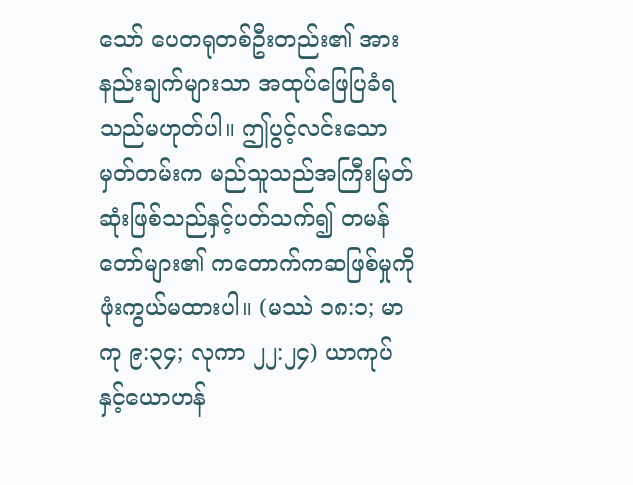သော် ပေတရုတစ်ဦးတည်း၏ အားနည်းချက်များသာ အထုပ်ဖြေပြခံရသည်မဟုတ်ပါ။ ဤပွင့်လင်းသောမှတ်တမ်းက မည်သူသည်အကြီးမြတ်ဆုံးဖြစ်သည်နှင့်ပတ်သက်၍ တမန်တော်များ၏ ကတောက်ကဆဖြစ်မှုကို ဖုံးကွယ်မထားပါ။ (မဿဲ ၁၈:၁; မာကု ၉:၃၄; လုကာ ၂၂:၂၄) ယာကုပ်နှင့်ယောဟန်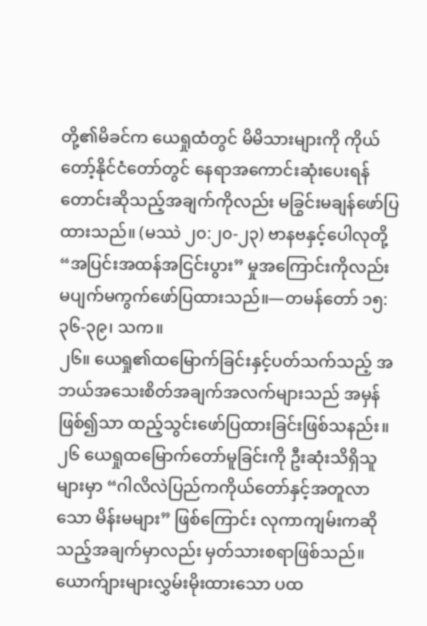တို့၏မိခင်က ယေရှုထံတွင် မိမိသားများကို ကိုယ်တော့်နိုင်ငံတော်တွင် နေရာအကောင်းဆုံးပေးရန် တောင်းဆိုသည့်အချက်ကိုလည်း မခြွင်းမချန်ဖော်ပြထားသည်။ (မဿဲ ၂၀:၂၀-၂၃) ဗာနဗနှင့်ပေါလုတို့ “အပြင်းအထန်အငြင်းပွား” မှုအကြောင်းကိုလည်း မပျက်မကွက်ဖော်ပြထားသည်။—တမန်တော် ၁၅:၃၆-၃၉၊ သက။
၂၆။ ယေရှု၏ထမြောက်ခြင်းနှင့်ပတ်သက်သည့် အဘယ်အသေးစိတ်အချက်အလက်များသည် အမှန်ဖြစ်၍သာ ထည့်သွင်းဖော်ပြထားခြင်းဖြစ်သနည်း။
၂၆ ယေရှုထမြောက်တော်မူခြင်းကို ဦးဆုံးသိရှိသူများမှာ “ဂါလိလဲပြည်ကကိုယ်တော်နှင့်အတူလာသော မိန်းမများ” ဖြစ်ကြောင်း လုကာကျမ်းကဆိုသည့်အချက်မှာလည်း မှတ်သားစရာဖြစ်သည်။ ယောက်ျားများလွှမ်းမိုးထားသော ပထ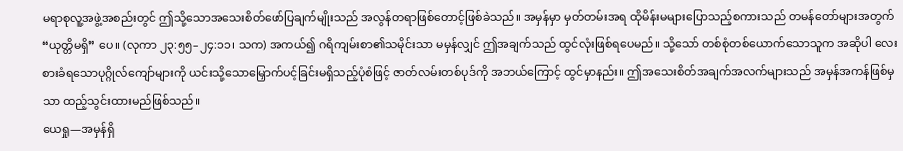မရာစုလူ့အဖွဲ့အစည်းတွင် ဤသို့သောအသေးစိတ်ဖော်ပြချက်မျိုးသည် အလွန်တရာဖြစ်တောင့်ဖြစ်ခဲသည်။ အမှန်မှာ မှတ်တမ်းအရ ထိုမိန်းမများပြောသည့်စကားသည် တမန်တော်များအတွက် “ယုတ္တိမရှိ” ပေ။ (လုကာ ၂၃:၅၅–၂၄:၁၁၊ သက) အကယ်၍ ဂရိကျမ်းစာ၏သမိုင်းသာ မမှန်လျှင် ဤအချက်သည် ထွင်လုံးဖြစ်ရပေမည်။ သို့သော် တစ်စုံတစ်ယောက်သောသူက အဆိုပါ လေးစားခံရသောပုဂ္ဂိုလ်ကျော်များကို ယင်းသို့သောမြှောက်ပင့်ခြင်းမရှိသည့်ပုံစံဖြင့် ဇာတ်လမ်းတစ်ပုဒ်ကို အဘယ်ကြောင့် ထွင်မှာနည်း။ ဤအသေးစိတ်အချက်အလက်များသည် အမှန်အကန်ဖြစ်မှသာ ထည့်သွင်းထားမည်ဖြစ်သည်။
ယေရှု—အမှန်ရှိ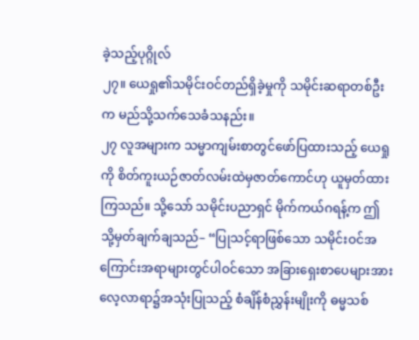ခဲ့သည့်ပုဂ္ဂိုလ်
၂၇။ ယေရှု၏သမိုင်းဝင်တည်ရှိခဲ့မှုကို သမိုင်းဆရာတစ်ဦးက မည်သို့သက်သေခံသနည်း။
၂၇ လူအများက သမ္မာကျမ်းစာတွင်ဖော်ပြထားသည့် ယေရှုကို စိတ်ကူးယဉ်ဇာတ်လမ်းထဲမှဇာတ်ကောင်ဟု ယူမှတ်ထားကြသည်။ သို့သော် သမိုင်းပညာရှင် မိုက်ကယ်ဂရန့်က ဤသို့မှတ်ချက်ချသည်– “ပြုသင့်ရာဖြစ်သော သမိုင်းဝင်အကြောင်းအရာများတွင်ပါဝင်သော အခြားရှေးစာပေများအား လေ့လာရာ၌အသုံးပြုသည့် စံချိန်စံညွှန်းမျိုးကို ဓမ္မသစ်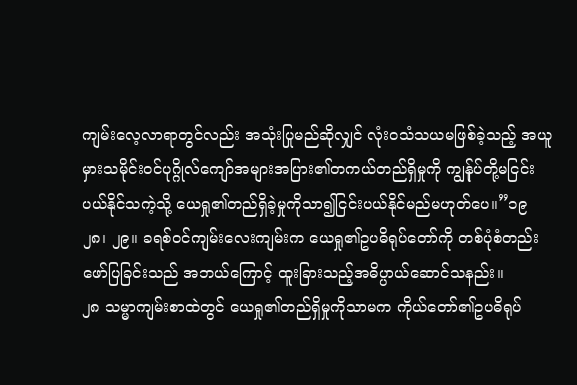ကျမ်းလေ့လာရာတွင်လည်း အသုံးပြုမည်ဆိုလျှင် လုံးဝသံသယမဖြစ်ခဲ့သည့် အယူမှားသမိုင်းဝင်ပုဂ္ဂိုလ်ကျော်အများအပြား၏တကယ်တည်ရှိမှုကို ကျွန်ုပ်တို့မငြင်းပယ်နိုင်သကဲ့သို့ ယေရှု၏တည်ရှိခဲ့မှုကိုသာ၍ငြင်းပယ်နိုင်မည်မဟုတ်ပေ။”၁၉
၂၈၊ ၂၉။ ခရစ်ဝင်ကျမ်းလေးကျမ်းက ယေရှု၏ဥပဓိရုပ်တော်ကို တစ်ပုံစံတည်းဖော်ပြခြင်းသည် အဘယ်ကြောင့် ထူးခြားသည့်အဓိပ္ပာယ်ဆောင်သနည်း။
၂၈ သမ္မာကျမ်းစာထဲတွင် ယေရှု၏တည်ရှိမှုကိုသာမက ကိုယ်တော်၏ဥပဓိရုပ်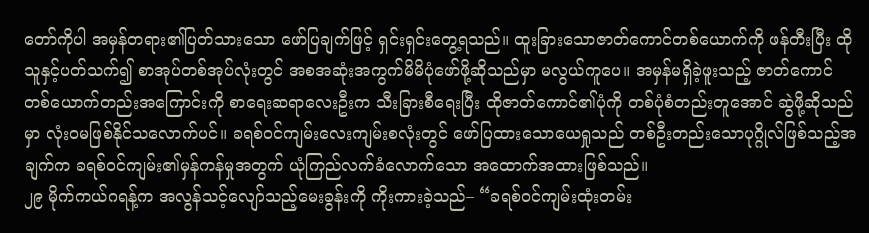တော်ကိုပါ အမှန်တရား၏ပြတ်သားသော ဖော်ပြချက်ဖြင့် ရှင်းရှင်းတွေ့ရသည်။ ထူးခြားသောဇာတ်ကောင်တစ်ယောက်ကို ဖန်တီးပြီး ထိုသူနှင့်ပတ်သက်၍ စာအုပ်တစ်အုပ်လုံးတွင် အစအဆုံးအကွက်မိမိပုံဖော်ဖို့ဆိုသည်မှာ မလွယ်ကူပေ။ အမှန်မရှိခဲ့ဖူးသည့် ဇာတ်ကောင်တစ်ယောက်တည်းအကြောင်းကို စာရေးဆရာလေးဦးက သီးခြားစီရေးပြီး ထိုဇာတ်ကောင်၏ပုံကို တစ်ပုံစံတည်းတူအောင် ဆွဲဖို့ဆိုသည်မှာ လုံးဝမဖြစ်နိုင်သလောက်ပင်။ ခရစ်ဝင်ကျမ်းလေးကျမ်းစလုံးတွင် ဖော်ပြထားသောယေရှုသည် တစ်ဦးတည်းသောပုဂ္ဂိုလ်ဖြစ်သည့်အချက်က ခရစ်ဝင်ကျမ်း၏မှန်ကန်မှုအတွက် ယုံကြည်လက်ခံလောက်သော အထောက်အထားဖြစ်သည်။
၂၉ မိုက်ကယ်ဂရန့်က အလွန်သင့်လျော်သည့်မေးခွန်းကို ကိုးကားခဲ့သည်– “ခရစ်ဝင်ကျမ်းထုံးတမ်း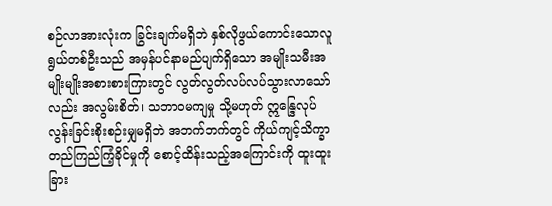စဉ်လာအားလုံးက ခြွင်းချက်မရှိဘဲ နှစ်လိုဖွယ်ကောင်းသောလူရွယ်တစ်ဦးသည် အမှန်ပင်နာမည်ပျက်ရှိသော အမျိုးသမီးအမျိုးမျိုးအစားစားကြားတွင် လွတ်လွတ်လပ်လပ်သွားလာသော်လည်း အလွမ်းစိတ်၊ သဘာဝမကျမှု သို့မဟုတ် ဣန္ဒြေလုပ်လွန်းခြင်းစိုးစဉ်းမျှမရှိဘဲ အဘက်ဘက်တွင် ကိုယ်ကျင့်သိက္ခာတည်ကြည်ကြံ့ခိုင်မှုကို စောင့်ထိန်းသည့်အကြောင်းကို ထူးထူးခြား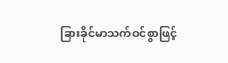ခြားခိုင်မာသက်ဝင်စွာဖြင့်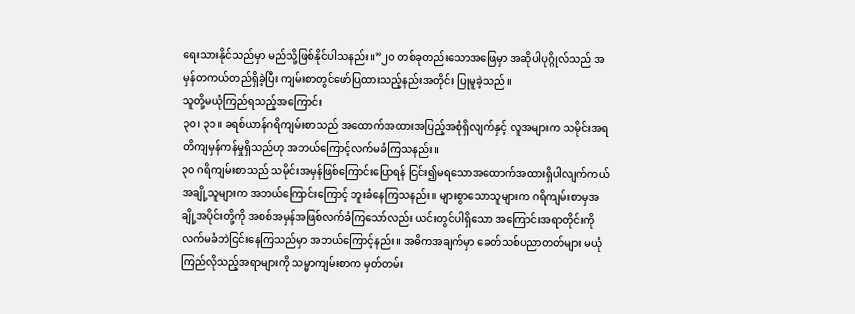ရေးသားနိုင်သည်မှာ မည်သို့ဖြစ်နိုင်ပါသနည်း။”၂၀ တစ်ခုတည်းသောအဖြေမှာ အဆိုပါပုဂ္ဂိုလ်သည် အမှန်တကယ်တည်ရှိခဲ့ပြီး ကျမ်းစာတွင်ဖော်ပြထားသည့်နည်းအတိုင်း ပြုမူခဲ့သည်။
သူတို့မယုံကြည်ရသည့်အကြောင်း
၃၀၊ ၃၁။ ခရစ်ယာန်ဂရိကျမ်းစာသည် အထောက်အထားအပြည့်အစုံရှိလျက်နှင့် လူအများက သမိုင်းအရတိကျမှန်ကန်မှုရှိသည်ဟု အဘယ်ကြောင့်လက်မခံကြသနည်း။
၃၀ ဂရိကျမ်းစာသည် သမိုင်းအမှန်ဖြစ်ကြောင်းပြောရန် ငြင်း၍မရသောအထောက်အထားရှိပါလျက်ကယ် အချို့သူများက အဘယ်ကြောင်းကြောင့် ဘူးခံနေကြသနည်း။ များစွာသောသူများက ဂရိကျမ်းစာမှအချို့အပိုင်းတို့ကို အစစ်အမှန်အဖြစ်လက်ခံကြသော်လည်း ယင်းတွင်ပါရှိသော အကြောင်းအရာတိုင်းကို လက်မခံဘဲငြင်းနေကြသည်မှာ အဘယ်ကြောင့်နည်း။ အဓိကအချက်မှာ ခေတ်သစ်ပညာတတ်များ မယုံကြည်လိုသည့်အရာများကို သမ္မာကျမ်းစာက မှတ်တမ်း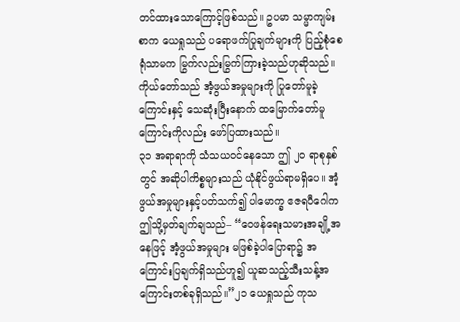တင်ထားသောကြောင့်ဖြစ်သည်။ ဥပမာ သမ္မာကျမ်းစာက ယေရှုသည် ပရောဖက်ပြုချက်များကို ပြည့်စုံစေရုံသာမက မြွက်လည်းမြွက်ကြားခဲ့သည်ဟုဆိုသည်။ ကိုယ်တော်သည် အံ့ဖွယ်အမှုများကို ပြုတော်မူခဲ့ကြောင်းနှင့် သေဆုံးပြီးနောက် ထမြောက်တော်မူကြောင်းကိုလည်း ဖော်ပြထားသည်။
၃၁ အရာရာကို သံသယဝင်နေသော ဤ ၂၀ ရာစုနှစ်တွင် အဆိုပါကိစ္စများသည် ယုံနိုင်ဖွယ်ရာမရှိပေ။ အံ့ဖွယ်အမှုများနှင့်ပတ်သက်၍ ပါမောက္ခ ဧဇရပီဂေါက ဤသို့မှတ်ချက်ချသည်– “ဝေဖန်ရေးသမားအချို့အနေဖြင့် အံ့ဖွယ်အမှုများ မဖြစ်ခဲ့ပါပြောရာ၌ အကြောင်းပြချက်ရှိသည်ဟူ၍ ယူဆသည့်သီးသန့်အကြောင်းတစ်ခုရှိသည်။”၂၁ ယေရှုသည် ကုသ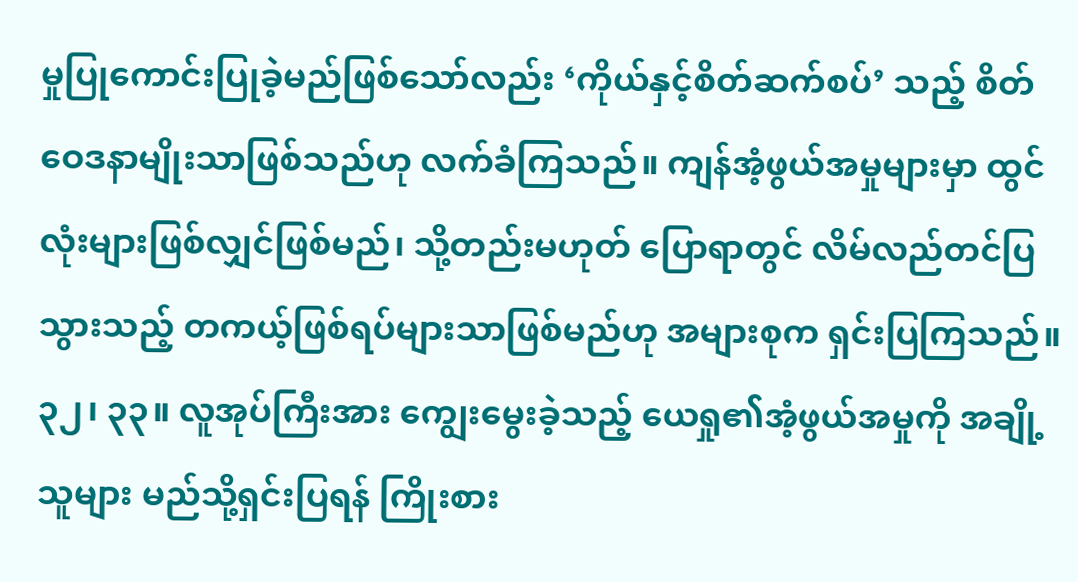မှုပြုကောင်းပြုခဲ့မည်ဖြစ်သော်လည်း ‘ကိုယ်နှင့်စိတ်ဆက်စပ်’ သည့် စိတ်ဝေဒနာမျိုးသာဖြစ်သည်ဟု လက်ခံကြသည်။ ကျန်အံ့ဖွယ်အမှုများမှာ ထွင်လုံးများဖြစ်လျှင်ဖြစ်မည်၊ သို့တည်းမဟုတ် ပြောရာတွင် လိမ်လည်တင်ပြသွားသည့် တကယ့်ဖြစ်ရပ်များသာဖြစ်မည်ဟု အများစုက ရှင်းပြကြသည်။
၃၂၊ ၃၃။ လူအုပ်ကြီးအား ကျွေးမွေးခဲ့သည့် ယေရှု၏အံ့ဖွယ်အမှုကို အချို့သူများ မည်သို့ရှင်းပြရန် ကြိုးစား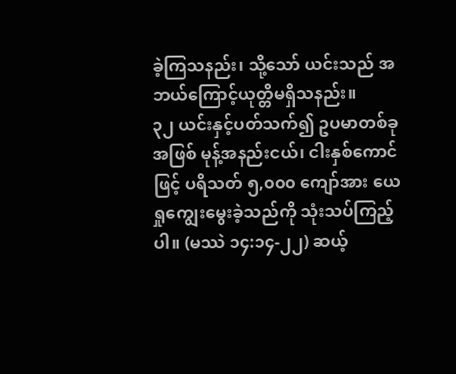ခဲ့ကြသနည်း၊ သို့သော် ယင်းသည် အဘယ်ကြောင့်ယုတ္တိမရှိသနည်း။
၃၂ ယင်းနှင့်ပတ်သက်၍ ဥပမာတစ်ခုအဖြစ် မုန့်အနည်းငယ်၊ ငါးနှစ်ကောင်ဖြင့် ပရိသတ် ၅,၀၀၀ ကျော်အား ယေရှုကျွေးမွေးခဲ့သည်ကို သုံးသပ်ကြည့်ပါ။ (မဿဲ ၁၄:၁၄-၂၂) ဆယ့်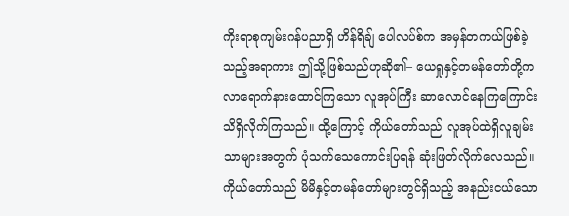ကိုးရာစုကျမ်းဂန်ပညာရှိ ဟိန်ရိချ် ပေါလပ်စ်က အမှန်တကယ်ဖြစ်ခဲ့သည့်အရာကား ဤသို့ဖြစ်သည်ဟုဆို၏– ယေရှုနှင့်တမန်တော်တို့က လာရောက်နားထောင်ကြသော လူအုပ်ကြီး ဆာလောင်နေကြကြောင်း သိရှိလိုက်ကြသည်။ ထို့ကြောင့် ကိုယ်တော်သည် လူအုပ်ထဲရှိလူချမ်းသာများအတွက် ပုံသက်သေကောင်းပြရန် ဆုံးဖြတ်လိုက်လေသည်။ ကိုယ်တော်သည် မိမိနှင့်တမန်တော်များတွင်ရှိသည့် အနည်းငယ်သော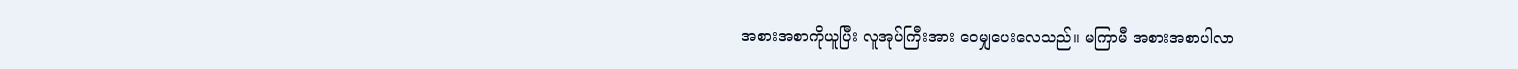အစားအစာကိုယူပြီး လူအုပ်ကြီးအား ဝေမျှပေးလေသည်။ မကြာမီ အစားအစာပါလာ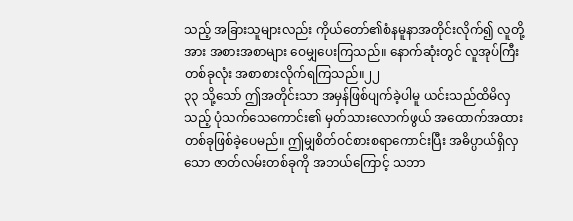သည့် အခြားသူများလည်း ကိုယ်တော်၏စံနမူနာအတိုင်းလိုက်၍ လူတို့အား အစားအစာများ ဝေမျှပေးကြသည်။ နောက်ဆုံးတွင် လူအုပ်ကြီးတစ်ခုလုံး အစာစားလိုက်ရကြသည်။၂၂
၃၃ သို့သော် ဤအတိုင်းသာ အမှန်ဖြစ်ပျက်ခဲ့ပါမူ ယင်းသည်ထိမိလှသည့် ပုံသက်သေကောင်း၏ မှတ်သားလောက်ဖွယ် အထောက်အထားတစ်ခုဖြစ်ခဲ့ပေမည်။ ဤမျှစိတ်ဝင်စားစရာကောင်းပြီး အဓိပ္ပာယ်ရှိလှသော ဇာတ်လမ်းတစ်ခုကို အဘယ်ကြောင့် သဘာ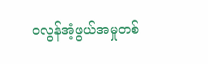ဝလွန်အံ့ဖွယ်အမှုတစ်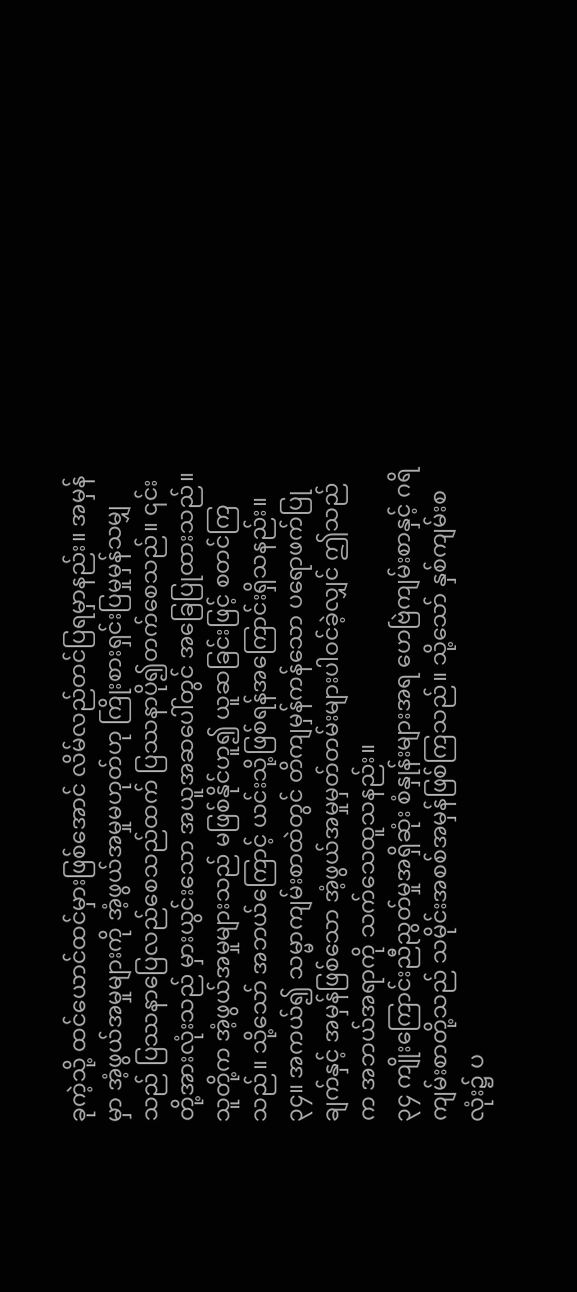ခုကဲ့သို့ ထင်ယောင်ထင်မှားဖြစ်အောင် လိမ်လည်တင်ပြရမှာနည်း။ အမှန်မှာ အံ့ဖွယ်အမှုများကို အံ့ဖွယ်အမှုမဟုတ်ဟု ကြိုးစားရှင်းပြမှုမှန်သမျှသည် ပြဿနာပြေလည်စေသည်ထက် ပြဿနာပို၍တက်စေသည်။ ၎င်းတို့အားလုံးသည် မှားယွင်းသော အယူအဆပေါ်တွင် အခြေပြုထားသည်။ သူတို့က အံ့ဖွယ်အမှုများသည် မဖြစ်နိုင်ဟူ၍ ယူဆခြင်းဖြင့် စတင်ကြသည်။ သို့သော် အဘယ်ကြောင့် ယင်းသို့ဖြစ်ရန်အကြောင်းရှိသနည်း။
၃၄။ အကယ်၍ သမ္မာကျမ်းစာထဲတွင် တိကျမှန်ကန်သော ပရောဖက်ပြုချက်နှင့် အမှန်ဖြစ်သော အံ့ဖွယ်အမှုမှတ်တမ်းများပါဝင်ခဲ့လျှင် ဤသည်က အဘယ်အရာကို သက်သေထူသနည်း။
၃၄ ကျိုးကြောင်းညီညွတ်မှုအရှိဆုံး စံနှုန်းများအရ ဟေဗြဲကျမ်းစာနှင့် ဂရိကျမ်းစာတို့သည် သမိုင်းအစစ်အမှန်ဖြစ်ကြသည်။ သို့သော် နှစ်ကျမ်းစလုံး၌ ပ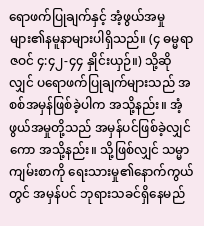ရောဖက်ပြုချက်နှင့် အံ့ဖွယ်အမှုများ၏နမူနာများပါရှိသည်။ (၄ ဓမ္မရာဇဝင် ၄:၄၂-၄၄ နှိုင်းယှဉ်။) သို့ဆိုလျှင် ပရောဖက်ပြုချက်များသည် အစစ်အမှန်ဖြစ်ခဲ့ပါက အသို့နည်း။ အံ့ဖွယ်အမှုတို့သည် အမှန်ပင်ဖြစ်ခဲ့လျှင်ကော အသို့နည်း။ သို့ဖြစ်လျှင် သမ္မာကျမ်းစာကို ရေးသားမှု၏နောက်ကွယ်တွင် အမှန်ပင် ဘုရားသခင်ရှိနေမည်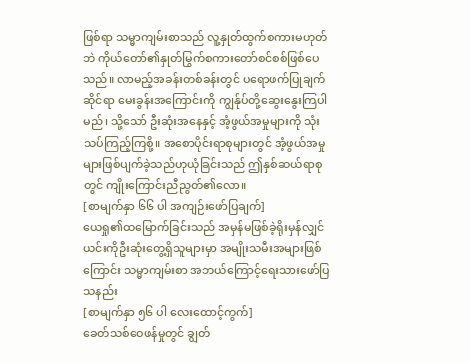ဖြစ်ရာ သမ္မာကျမ်းစာသည် လူ့နှုတ်ထွက်စကားမဟုတ်ဘဲ ကိုယ်တော်၏နှုတ်မြွက်စကားတော်စင်စစ်ဖြစ်ပေသည်။ လာမည့်အခန်းတစ်ခန်းတွင် ပရောဖက်ပြုချက်ဆိုင်ရာ မေးခွန်းအကြောင်းကို ကျွန်ုပ်တို့ဆွေးနွေးကြပါမည်၊ သို့သော် ဦးဆုံးအနေနှင့် အံ့ဖွယ်အမှုများကို သုံးသပ်ကြည့်ကြစို့။ အစောပိုင်းရာစုများတွင် အံ့ဖွယ်အမှုများဖြစ်ပျက်ခဲ့သည်ဟုယုံခြင်းသည် ဤနှစ်ဆယ်ရာစုတွင် ကျိုးကြောင်းညီညွတ်၏လော။
[စာမျက်နှာ ၆၆ ပါ အကျဉ်းဖော်ပြချက်]
ယေရှု၏ထမြောက်ခြင်းသည် အမှန်မဖြစ်ခဲ့ရိုးမှန်လျှင် ယင်းကိုဦးဆုံးတွေ့ရှိသူများမှာ အမျိုးသမီးအများဖြစ်ကြောင်း သမ္မာကျမ်းစာ အဘယ်ကြောင့်ရေးသားဖော်ပြသနည်း
[စာမျက်နှာ ၅၆ ပါ လေးထောင့်ကွက်]
ခေတ်သစ်ဝေဖန်မှုတွင် ချွတ်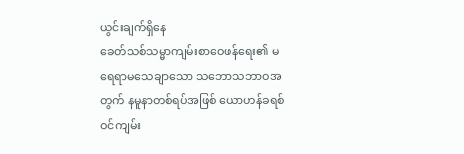ယွင်းချက်ရှိနေ
ခေတ်သစ်သမ္မာကျမ်းစာဝေဖန်ရေး၏ မရေရာမသေချာသော သဘောသဘာဝအတွက် နမူနာတစ်ရပ်အဖြစ် ယောဟန်ခရစ်ဝင်ကျမ်း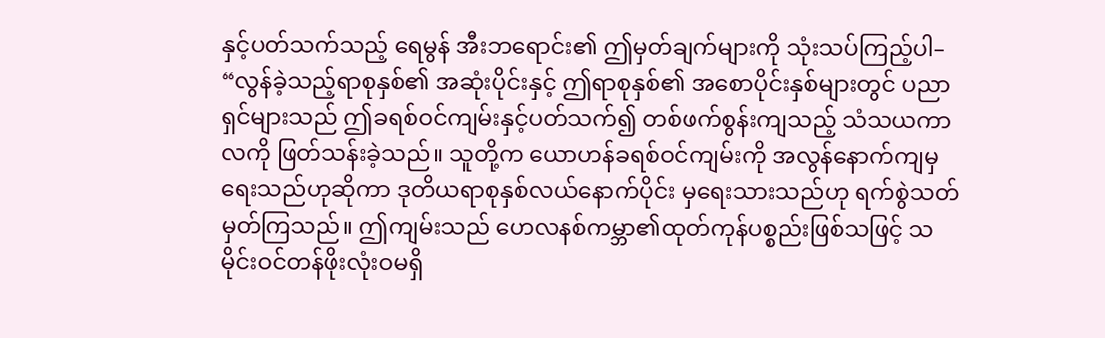နှင့်ပတ်သက်သည့် ရေမွန် အီးဘရောင်း၏ ဤမှတ်ချက်များကို သုံးသပ်ကြည့်ပါ– “လွန်ခဲ့သည့်ရာစုနှစ်၏ အဆုံးပိုင်းနှင့် ဤရာစုနှစ်၏ အစောပိုင်းနှစ်များတွင် ပညာရှင်များသည် ဤခရစ်ဝင်ကျမ်းနှင့်ပတ်သက်၍ တစ်ဖက်စွန်းကျသည့် သံသယကာလကို ဖြတ်သန်းခဲ့သည်။ သူတို့က ယောဟန်ခရစ်ဝင်ကျမ်းကို အလွန်နောက်ကျမှရေးသည်ဟုဆိုကာ ဒုတိယရာစုနှစ်လယ်နောက်ပိုင်း မှရေးသားသည်ဟု ရက်စွဲသတ်မှတ်ကြသည်။ ဤကျမ်းသည် ဟေလနစ်ကမ္ဘာ၏ထုတ်ကုန်ပစ္စည်းဖြစ်သဖြင့် သမိုင်းဝင်တန်ဖိုးလုံးဝမရှိ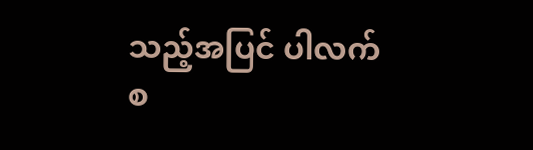သည့်အပြင် ပါလက်စ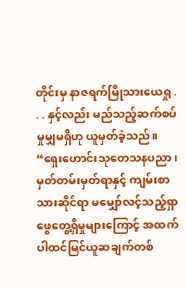တိုင်းမှ နာဇရက်မြိုသားယေရှု . . . နှင့်လည်း မည်သည့်ဆက်စပ်မှုမျှမရှိဟု ယူမှတ်ခဲ့သည်။
“ရှေးဟောင်းသုတေသနပညာ၊ မှတ်တမ်းမှတ်ရာနှင့် ကျမ်းစာသားဆိုင်ရာ မမျှော်လင့်သည့်ရှာဖွေတွေ့ရှိမှုများကြောင့် အထက်ပါထင်မြင်ယူဆချက်တစ်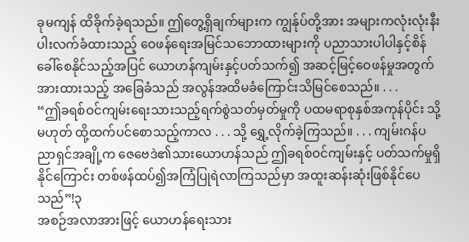ခုမကျန် ထိခိုက်ခဲ့ရသည်။ ဤတွေ့ရှိချက်များက ကျွန်ုပ်တို့အား အများကလုံးလုံးနီးပါးလက်ခံထားသည့် ဝေဖန်ရေးအမြင်သဘောထားများကို ပညာသားပါပါနှင့်စိန်ခေါ်စေနိုင်သည့်အပြင် ယောဟန်ကျမ်းနှင့်ပတ်သက်၍ အဆင့်မြင့်ဝေဖန်မှုအတွက်အားထားသည့် အခြေခံသည် အလွန်အထိမခံကြောင်းသိမြင်စေသည်။ . . .
“ဤခရစ်ဝင်ကျမ်းရေးသားသည့်ရက်စွဲသတ်မှတ်မှုကို ပထမရာစုနှစ်အကုန်ပိုင်း သို့မဟုတ် ထို့ထက်ပင်စောသည့်ကာလ . . . သို့ ရွှေ့လိုက်ခဲ့ကြသည်။ . . . ကျမ်းဂန်ပညာရှင်အချို့က ဇေဗေဒဲ၏သားယောဟန်သည် ဤခရစ်ဝင်ကျမ်းနှင့် ပတ်သက်မှုရှိနိုင်ကြောင်း တစ်ဖန်ထပ်၍အကြံပြုရဲလာကြသည်မှာ အထူးဆန်းဆုံးဖြစ်နိုင်ပေသည်”!၃
အစဉ်အလာအားဖြင့် ယောဟန်ရေးသား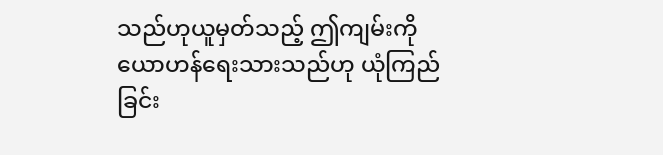သည်ဟုယူမှတ်သည့် ဤကျမ်းကို ယောဟန်ရေးသားသည်ဟု ယုံကြည်ခြင်း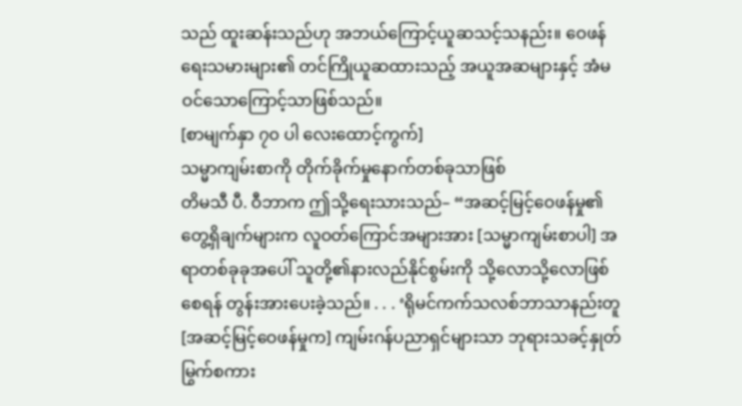သည် ထူးဆန်းသည်ဟု အဘယ်ကြောင့်ယူဆသင့်သနည်း။ ဝေဖန်ရေးသမားများ၏ တင်ကြိုယူဆထားသည့် အယူအဆများနှင့် အံမဝင်သောကြောင့်သာဖြစ်သည်။
[စာမျက်နှာ ၇၀ ပါ လေးထောင့်ကွက်]
သမ္မာကျမ်းစာကို တိုက်ခိုက်မှုနောက်တစ်ခုသာဖြစ်
တိမသီ ပီ. ဝီဘာက ဤသို့ရေးသားသည်– “အဆင့်မြင့်ဝေဖန်မှု၏တွေ့ရှိချက်များက လူဝတ်ကြောင်အများအား [သမ္မာကျမ်းစာပါ] အရာတစ်ခုခုအပေါ် သူတို့၏နားလည်နိုင်စွမ်းကို သို့လောသို့လောဖြစ်စေရန် တွန်းအားပေးခဲ့သည်။ . . . ‘ရိုမင်ကက်သလစ်ဘာသာနည်းတူ [အဆင့်မြင့်ဝေဖန်မှုက] ကျမ်းဂန်ပညာရှင်များသာ ဘုရားသခင့်နှုတ်မြွက်စကား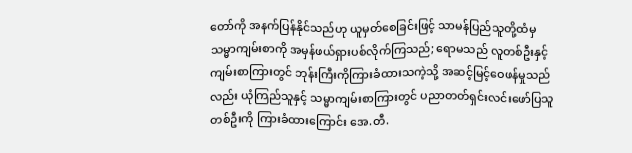တော်ကို အနက်ပြန်နိုင်သည်ဟု ယူမှတ်စေခြင်းဖြင့် သာမန်ပြည်သူတို့ထံမှ သမ္မာကျမ်းစာကို အမှန်ဖယ်ရှားပစ်လိုက်ကြသည်; ရောမသည် လူတစ်ဦးနှင့် ကျမ်းစာကြားတွင် ဘုန်းကြီးကိုကြားခံထားသကဲ့သို့ အဆင့်မြင့်ဝေဖန်မှုသည်လည်း ယုံကြည်သူနှင့် သမ္မာကျမ်းစာကြားတွင် ပညာတတ်ရှင်းလင်းဖော်ပြသူတစ်ဦးကို ကြားခံထားကြောင်း အေ.တီ.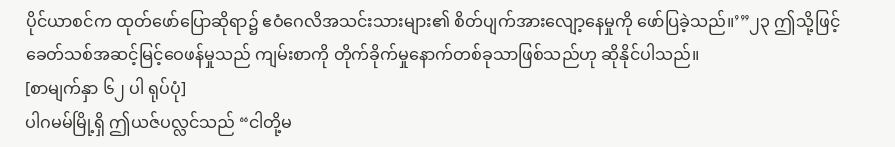ပိုင်ယာစင်က ထုတ်ဖော်ပြောဆိုရာ၌ ဧဝံဂေလိအသင်းသားများ၏ စိတ်ပျက်အားလျော့နေမှုကို ဖော်ပြခဲ့သည်။’”၂၃ ဤသို့ဖြင့် ခေတ်သစ်အဆင့်မြင့်ဝေဖန်မှုသည် ကျမ်းစာကို တိုက်ခိုက်မှုနောက်တစ်ခုသာဖြစ်သည်ဟု ဆိုနိုင်ပါသည်။
[စာမျက်နှာ ၆၂ ပါ ရုပ်ပုံ]
ပါဂမမ်မြို့ရှိ ဤယဇ်ပလ္လင်သည် “ငါတို့မ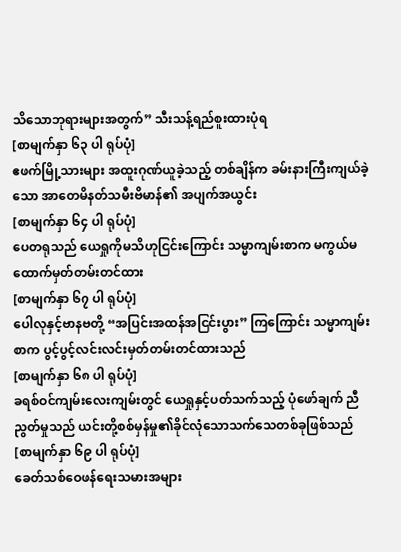သိသောဘုရားများအတွက်” သီးသန့်ရည်စူးထားပုံရ
[စာမျက်နှာ ၆၃ ပါ ရုပ်ပုံ]
ဧဖက်မြို့သားများ အထူးဂုဏ်ယူခဲ့သည့် တစ်ချိန်က ခမ်းနားကြီးကျယ်ခဲ့သော အာတေမိနတ်သမီးဗိမာန်၏ အပျက်အယွင်း
[စာမျက်နှာ ၆၄ ပါ ရုပ်ပုံ]
ပေတရုသည် ယေရှုကိုမသိဟုငြင်းကြောင်း သမ္မာကျမ်းစာက မကွယ်မထောက်မှတ်တမ်းတင်ထား
[စာမျက်နှာ ၆၇ ပါ ရုပ်ပုံ]
ပေါလုနှင့်ဗာနဗတို့ “အပြင်းအထန်အငြင်းပွား” ကြကြောင်း သမ္မာကျမ်းစာက ပွင့်ပွင့်လင်းလင်းမှတ်တမ်းတင်ထားသည်
[စာမျက်နှာ ၆၈ ပါ ရုပ်ပုံ]
ခရစ်ဝင်ကျမ်းလေးကျမ်းတွင် ယေရှုနှင့်ပတ်သက်သည့် ပုံဖော်ချက် ညီညွတ်မှုသည် ယင်းတို့စစ်မှန်မှု၏ခိုင်လုံသောသက်သေတစ်ခုဖြစ်သည်
[စာမျက်နှာ ၆၉ ပါ ရုပ်ပုံ]
ခေတ်သစ်ဝေဖန်ရေးသမားအများ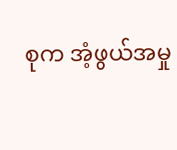စုက အံ့ဖွယ်အမှု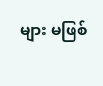များ မဖြစ်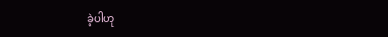ခဲ့ပါဟု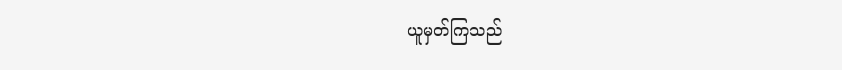ယူမှတ်ကြသည်